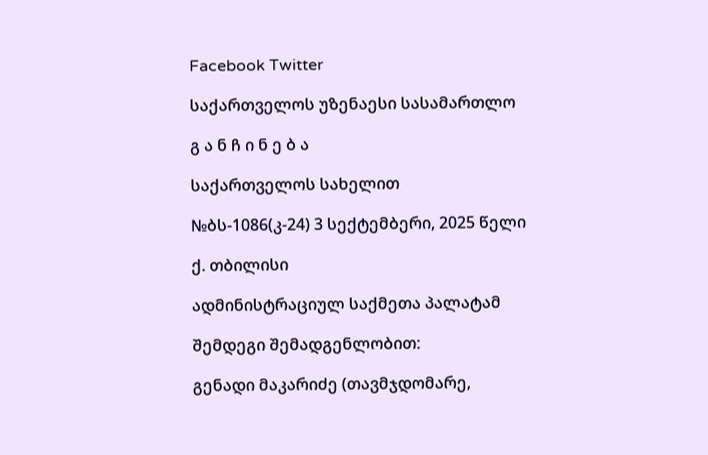Facebook Twitter

საქართველოს უზენაესი სასამართლო

გ ა ნ ჩ ი ნ ე ბ ა

საქართველოს სახელით

№ბს-1086(კ-24) 3 სექტემბერი, 2025 წელი

ქ. თბილისი

ადმინისტრაციულ საქმეთა პალატამ

შემდეგი შემადგენლობით:

გენადი მაკარიძე (თავმჯდომარე,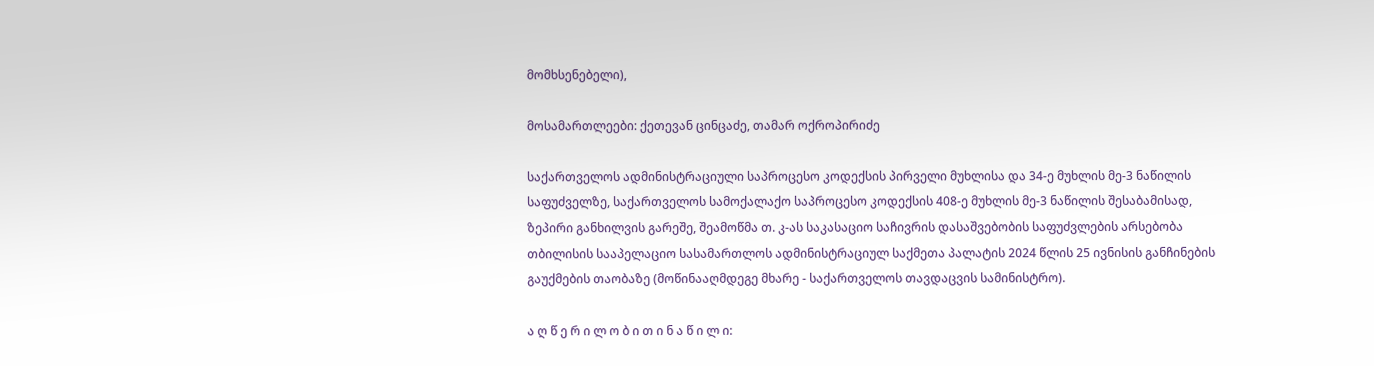მომხსენებელი),

მოსამართლეები: ქეთევან ცინცაძე, თამარ ოქროპირიძე

საქართველოს ადმინისტრაციული საპროცესო კოდექსის პირველი მუხლისა და 34-ე მუხლის მე-3 ნაწილის საფუძველზე, საქართველოს სამოქალაქო საპროცესო კოდექსის 408-ე მუხლის მე-3 ნაწილის შესაბამისად, ზეპირი განხილვის გარეშე, შეამოწმა თ. კ-ას საკასაციო საჩივრის დასაშვებობის საფუძვლების არსებობა თბილისის სააპელაციო სასამართლოს ადმინისტრაციულ საქმეთა პალატის 2024 წლის 25 ივნისის განჩინების გაუქმების თაობაზე (მოწინააღმდეგე მხარე - საქართველოს თავდაცვის სამინისტრო).

ა ღ წ ე რ ი ლ ო ბ ი თ ი ნ ა წ ი ლ ი: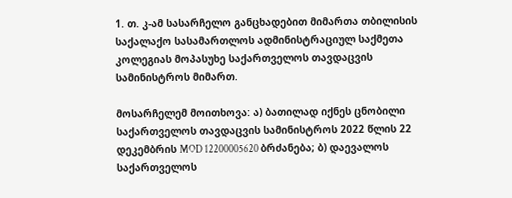1. თ. კ-ამ სასარჩელო განცხადებით მიმართა თბილისის საქალაქო სასამართლოს ადმინისტრაციულ საქმეთა კოლეგიას მოპასუხე საქართველოს თავდაცვის სამინისტროს მიმართ.

მოსარჩელემ მოითხოვა: ა) ბათილად იქნეს ცნობილი საქართველოს თავდაცვის სამინისტროს 2022 წლის 22 დეკემბრის MOD 12200005620 ბრძანება; ბ) დაევალოს საქართველოს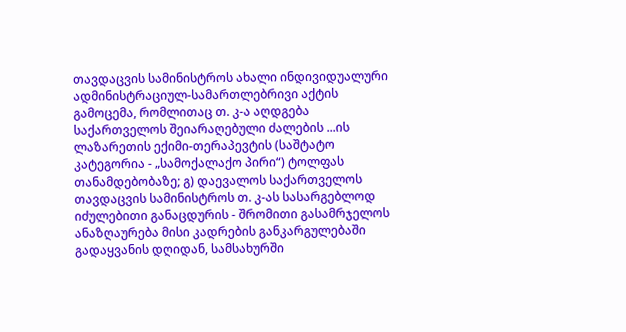თავდაცვის სამინისტროს ახალი ინდივიდუალური ადმინისტრაციულ-სამართლებრივი აქტის გამოცემა, რომლითაც თ. კ-ა აღდგება საქართველოს შეიარაღებული ძალების ...ის ლაზარეთის ექიმი-თერაპევტის (საშტატო კატეგორია - „სამოქალაქო პირი“) ტოლფას თანამდებობაზე; გ) დაევალოს საქართველოს თავდაცვის სამინისტროს თ. კ-ას სასარგებლოდ იძულებითი განაცდურის - შრომითი გასამრჯელოს ანაზღაურება მისი კადრების განკარგულებაში გადაყვანის დღიდან, სამსახურში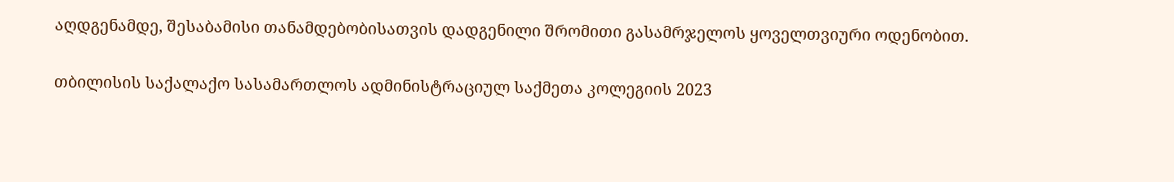აღდგენამდე, შესაბამისი თანამდებობისათვის დადგენილი შრომითი გასამრჯელოს ყოველთვიური ოდენობით.

თბილისის საქალაქო სასამართლოს ადმინისტრაციულ საქმეთა კოლეგიის 2023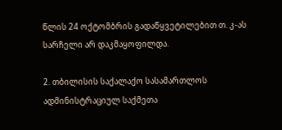წლის 24 ოქტომბრის გადაწყვეტილებით თ. კ-ას სარჩელი არ დაკმაყოფილდა.

2. თბილისის საქალაქო სასამართლოს ადმინისტრაციულ საქმეთა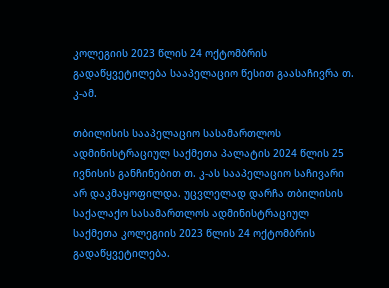კოლეგიის 2023 წლის 24 ოქტომბრის გადაწყვეტილება სააპელაციო წესით გაასაჩივრა თ. კ-ამ.

თბილისის სააპელაციო სასამართლოს ადმინისტრაციულ საქმეთა პალატის 2024 წლის 25 ივნისის განჩინებით თ. კ-ას სააპელაციო საჩივარი არ დაკმაყოფილდა. უცვლელად დარჩა თბილისის საქალაქო სასამართლოს ადმინისტრაციულ საქმეთა კოლეგიის 2023 წლის 24 ოქტომბრის გადაწყვეტილება.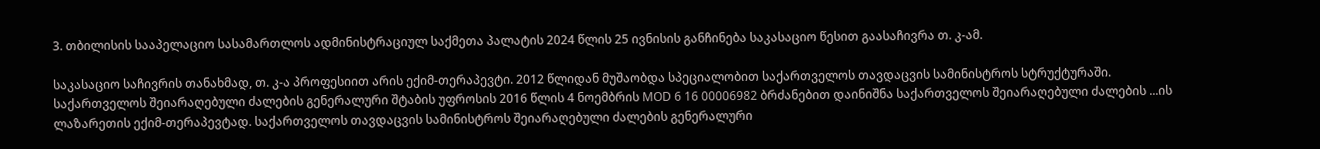3. თბილისის სააპელაციო სასამართლოს ადმინისტრაციულ საქმეთა პალატის 2024 წლის 25 ივნისის განჩინება საკასაციო წესით გაასაჩივრა თ. კ-ამ.

საკასაციო საჩივრის თანახმად, თ. კ-ა პროფესიით არის ექიმ-თერაპევტი. 2012 წლიდან მუშაობდა სპეციალობით საქართველოს თავდაცვის სამინისტროს სტრუქტურაში. საქართველოს შეიარაღებული ძალების გენერალური შტაბის უფროსის 2016 წლის 4 ნოემბრის MOD 6 16 00006982 ბრძანებით დაინიშნა საქართველოს შეიარაღებული ძალების ...ის ლაზარეთის ექიმ-თერაპევტად. საქართველოს თავდაცვის სამინისტროს შეიარაღებული ძალების გენერალური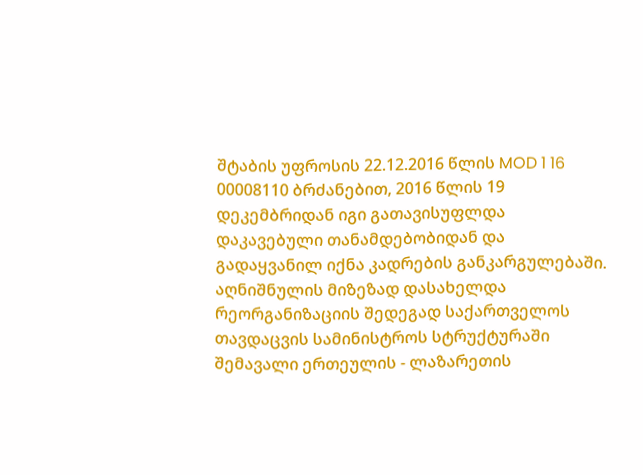შტაბის უფროსის 22.12.2016 წლის MOD 1 16 00008110 ბრძანებით, 2016 წლის 19 დეკემბრიდან იგი გათავისუფლდა დაკავებული თანამდებობიდან და გადაყვანილ იქნა კადრების განკარგულებაში. აღნიშნულის მიზეზად დასახელდა რეორგანიზაციის შედეგად საქართველოს თავდაცვის სამინისტროს სტრუქტურაში შემავალი ერთეულის - ლაზარეთის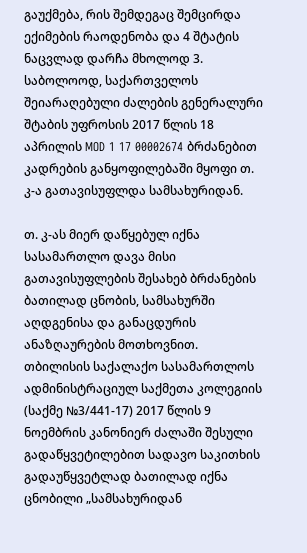გაუქმება, რის შემდეგაც შემცირდა ექიმების რაოდენობა და 4 შტატის ნაცვლად დარჩა მხოლოდ 3. საბოლოოდ, საქართველოს შეიარაღებული ძალების გენერალური შტაბის უფროსის 2017 წლის 18 აპრილის MOD 1 17 00002674 ბრძანებით კადრების განყოფილებაში მყოფი თ. კ-ა გათავისუფლდა სამსახურიდან.

თ. კ-ას მიერ დაწყებულ იქნა სასამართლო დავა მისი გათავისუფლების შესახებ ბრძანების ბათილად ცნობის, სამსახურში აღდგენისა და განაცდურის ანაზღაურების მოთხოვნით. თბილისის საქალაქო სასამართლოს ადმინისტრაციულ საქმეთა კოლეგიის (საქმე №3/441-17) 2017 წლის 9 ნოემბრის კანონიერ ძალაში შესული გადაწყვეტილებით სადავო საკითხის გადაუწყვეტლად ბათილად იქნა ცნობილი „სამსახურიდან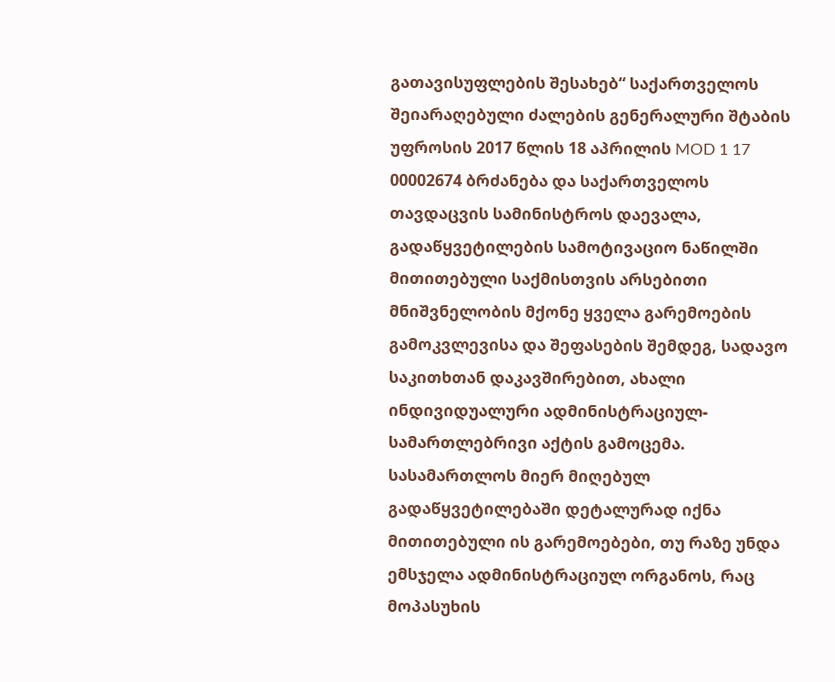გათავისუფლების შესახებ“ საქართველოს შეიარაღებული ძალების გენერალური შტაბის უფროსის 2017 წლის 18 აპრილის MOD 1 17 00002674 ბრძანება და საქართველოს თავდაცვის სამინისტროს დაევალა, გადაწყვეტილების სამოტივაციო ნაწილში მითითებული საქმისთვის არსებითი მნიშვნელობის მქონე ყველა გარემოების გამოკვლევისა და შეფასების შემდეგ, სადავო საკითხთან დაკავშირებით, ახალი ინდივიდუალური ადმინისტრაციულ-სამართლებრივი აქტის გამოცემა. სასამართლოს მიერ მიღებულ გადაწყვეტილებაში დეტალურად იქნა მითითებული ის გარემოებები, თუ რაზე უნდა ემსჯელა ადმინისტრაციულ ორგანოს, რაც მოპასუხის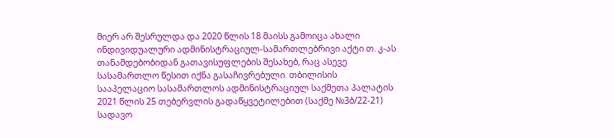მიერ არ შესრულდა და 2020 წლის 18 მაისს გამოიცა ახალი ინდივიდუალური ადმინისტრაციულ-სამართლებრივი აქტი თ. კ-ას თანამდებობიდან გათავისუფლების შესახებ, რაც ასევე სასამართლო წესით იქნა გასაჩივრებული. თბილისის სააპელაციო სასამართლოს ადმინისტრაციულ საქმეთა პალატის 2021 წლის 25 თებერვლის გადაწყვეტილებით (საქმე №3ბ/22-21) სადავო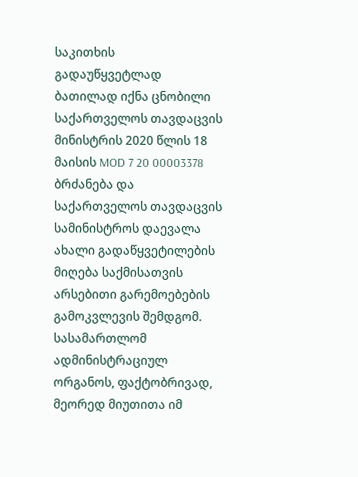საკითხის გადაუწყვეტლად ბათილად იქნა ცნობილი საქართველოს თავდაცვის მინისტრის 2020 წლის 18 მაისის MOD 7 20 00003378 ბრძანება და საქართველოს თავდაცვის სამინისტროს დაევალა ახალი გადაწყვეტილების მიღება საქმისათვის არსებითი გარემოებების გამოკვლევის შემდგომ. სასამართლომ ადმინისტრაციულ ორგანოს, ფაქტობრივად, მეორედ მიუთითა იმ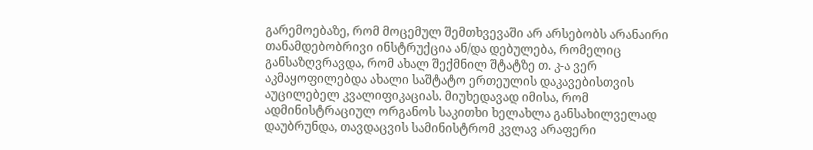გარემოებაზე, რომ მოცემულ შემთხვევაში არ არსებობს არანაირი თანამდებობრივი ინსტრუქცია ან/და დებულება, რომელიც განსაზღვრავდა, რომ ახალ შექმნილ შტატზე თ. კ-ა ვერ აკმაყოფილებდა ახალი საშტატო ერთეულის დაკავებისთვის აუცილებელ კვალიფიკაციას. მიუხედავად იმისა, რომ ადმინისტრაციულ ორგანოს საკითხი ხელახლა განსახილველად დაუბრუნდა, თავდაცვის სამინისტრომ კვლავ არაფერი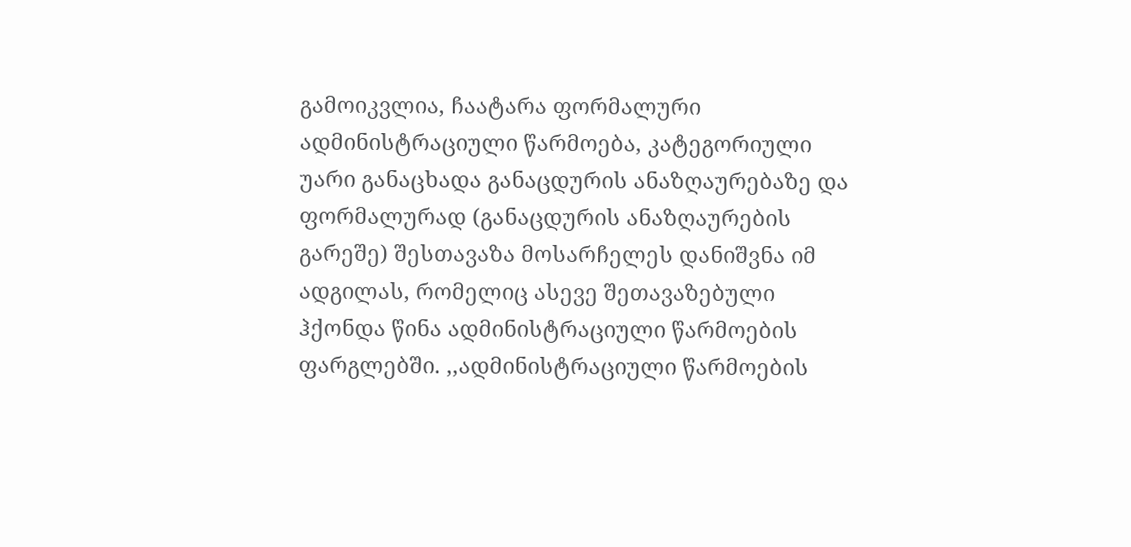გამოიკვლია, ჩაატარა ფორმალური ადმინისტრაციული წარმოება, კატეგორიული უარი განაცხადა განაცდურის ანაზღაურებაზე და ფორმალურად (განაცდურის ანაზღაურების გარეშე) შესთავაზა მოსარჩელეს დანიშვნა იმ ადგილას, რომელიც ასევე შეთავაზებული ჰქონდა წინა ადმინისტრაციული წარმოების ფარგლებში. ,,ადმინისტრაციული წარმოების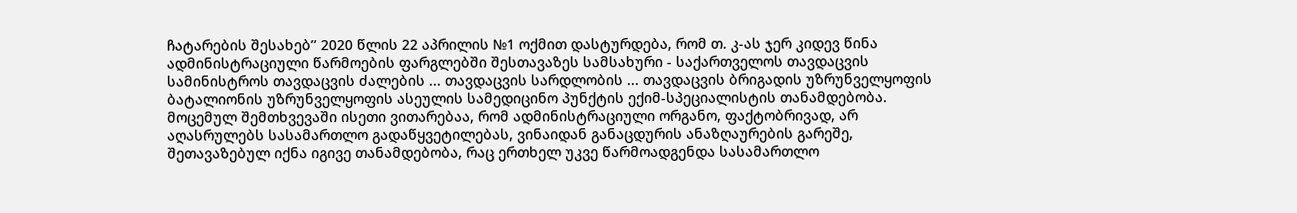ჩატარების შესახებ’’ 2020 წლის 22 აპრილის №1 ოქმით დასტურდება, რომ თ. კ-ას ჯერ კიდევ წინა ადმინისტრაციული წარმოების ფარგლებში შესთავაზეს სამსახური - საქართველოს თავდაცვის სამინისტროს თავდაცვის ძალების ... თავდაცვის სარდლობის ... თავდაცვის ბრიგადის უზრუნველყოფის ბატალიონის უზრუნველყოფის ასეულის სამედიცინო პუნქტის ექიმ-სპეციალისტის თანამდებობა. მოცემულ შემთხვევაში ისეთი ვითარებაა, რომ ადმინისტრაციული ორგანო, ფაქტობრივად, არ აღასრულებს სასამართლო გადაწყვეტილებას, ვინაიდან განაცდურის ანაზღაურების გარეშე, შეთავაზებულ იქნა იგივე თანამდებობა, რაც ერთხელ უკვე წარმოადგენდა სასამართლო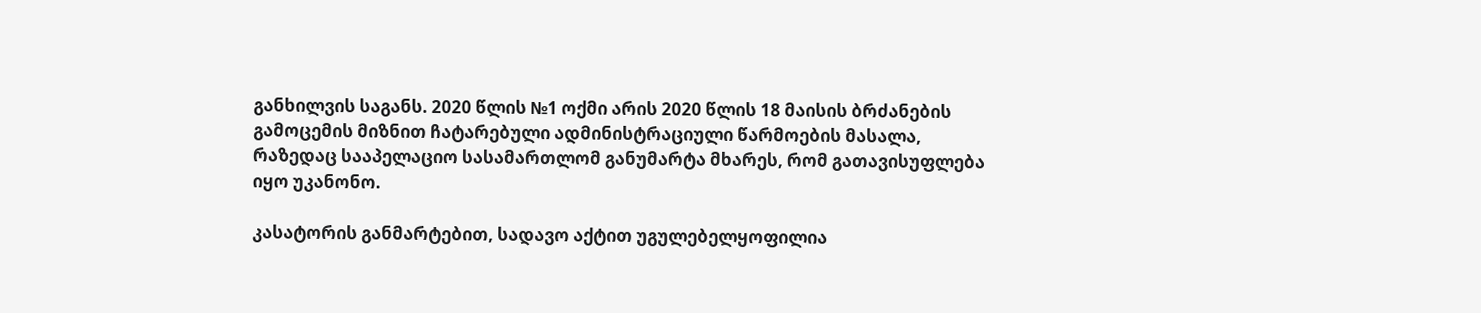განხილვის საგანს. 2020 წლის №1 ოქმი არის 2020 წლის 18 მაისის ბრძანების გამოცემის მიზნით ჩატარებული ადმინისტრაციული წარმოების მასალა, რაზედაც სააპელაციო სასამართლომ განუმარტა მხარეს, რომ გათავისუფლება იყო უკანონო.

კასატორის განმარტებით, სადავო აქტით უგულებელყოფილია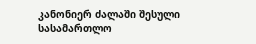კანონიერ ძალაში შესული სასამართლო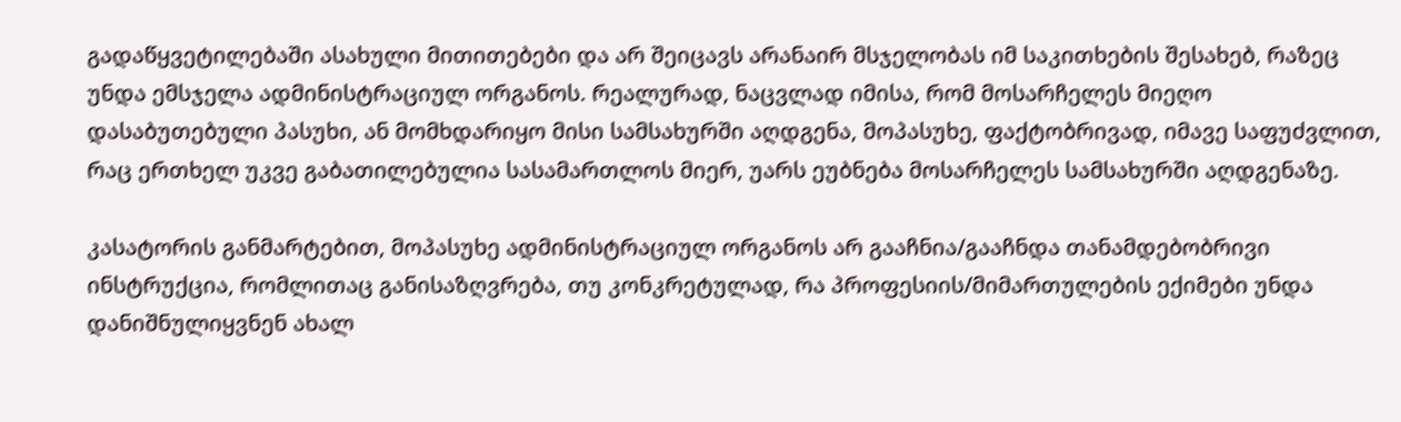გადაწყვეტილებაში ასახული მითითებები და არ შეიცავს არანაირ მსჯელობას იმ საკითხების შესახებ, რაზეც უნდა ემსჯელა ადმინისტრაციულ ორგანოს. რეალურად, ნაცვლად იმისა, რომ მოსარჩელეს მიეღო დასაბუთებული პასუხი, ან მომხდარიყო მისი სამსახურში აღდგენა, მოპასუხე, ფაქტობრივად, იმავე საფუძვლით, რაც ერთხელ უკვე გაბათილებულია სასამართლოს მიერ, უარს ეუბნება მოსარჩელეს სამსახურში აღდგენაზე.

კასატორის განმარტებით, მოპასუხე ადმინისტრაციულ ორგანოს არ გააჩნია/გააჩნდა თანამდებობრივი ინსტრუქცია, რომლითაც განისაზღვრება, თუ კონკრეტულად, რა პროფესიის/მიმართულების ექიმები უნდა დანიშნულიყვნენ ახალ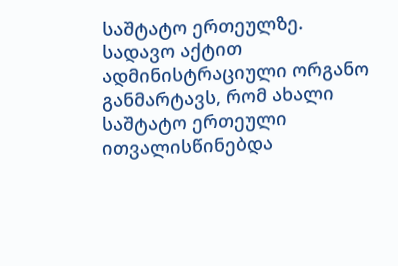საშტატო ერთეულზე. სადავო აქტით ადმინისტრაციული ორგანო განმარტავს, რომ ახალი საშტატო ერთეული ითვალისწინებდა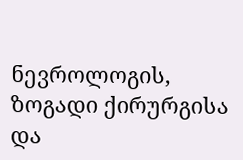ნევროლოგის, ზოგადი ქირურგისა და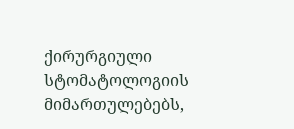ქირურგიული სტომატოლოგიის მიმართულებებს,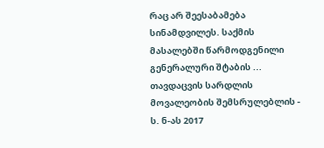რაც არ შეესაბამება სინამდვილეს. საქმის მასალებში წარმოდგენილი გენერალური შტაბის ... თავდაცვის სარდლის მოვალეობის შემსრულებლის - ს. ნ-ას 2017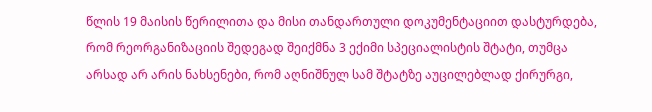წლის 19 მაისის წერილითა და მისი თანდართული დოკუმენტაციით დასტურდება, რომ რეორგანიზაციის შედეგად შეიქმნა 3 ექიმი სპეციალისტის შტატი, თუმცა არსად არ არის ნახსენები, რომ აღნიშნულ სამ შტატზე აუცილებლად ქირურგი,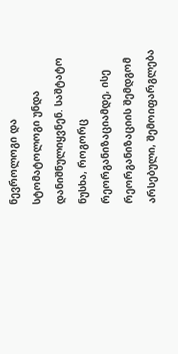ნევროლოგი და სტომატოლოგი უნდა დანიშნულიყვნენ. საშტატო ნუსხა, როგორც რეორგანიზაციამდე, ისე რეორგანიზაციის შემდგომ არსებული, შემოიფარგლება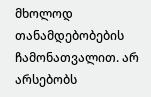მხოლოდ თანამდებობების ჩამონათვალით. არ არსებობს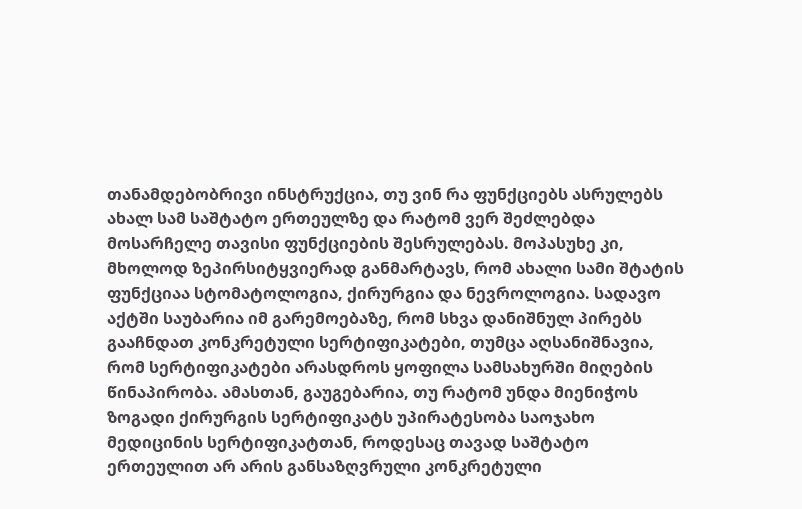თანამდებობრივი ინსტრუქცია, თუ ვინ რა ფუნქციებს ასრულებს ახალ სამ საშტატო ერთეულზე და რატომ ვერ შეძლებდა მოსარჩელე თავისი ფუნქციების შესრულებას. მოპასუხე კი, მხოლოდ ზეპირსიტყვიერად განმარტავს, რომ ახალი სამი შტატის ფუნქციაა სტომატოლოგია, ქირურგია და ნევროლოგია. სადავო აქტში საუბარია იმ გარემოებაზე, რომ სხვა დანიშნულ პირებს გააჩნდათ კონკრეტული სერტიფიკატები, თუმცა აღსანიშნავია, რომ სერტიფიკატები არასდროს ყოფილა სამსახურში მიღების წინაპირობა. ამასთან, გაუგებარია, თუ რატომ უნდა მიენიჭოს ზოგადი ქირურგის სერტიფიკატს უპირატესობა საოჯახო მედიცინის სერტიფიკატთან, როდესაც თავად საშტატო ერთეულით არ არის განსაზღვრული კონკრეტული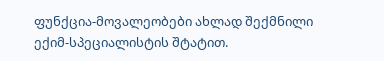ფუნქცია-მოვალეობები ახლად შექმნილი ექიმ-სპეციალისტის შტატით.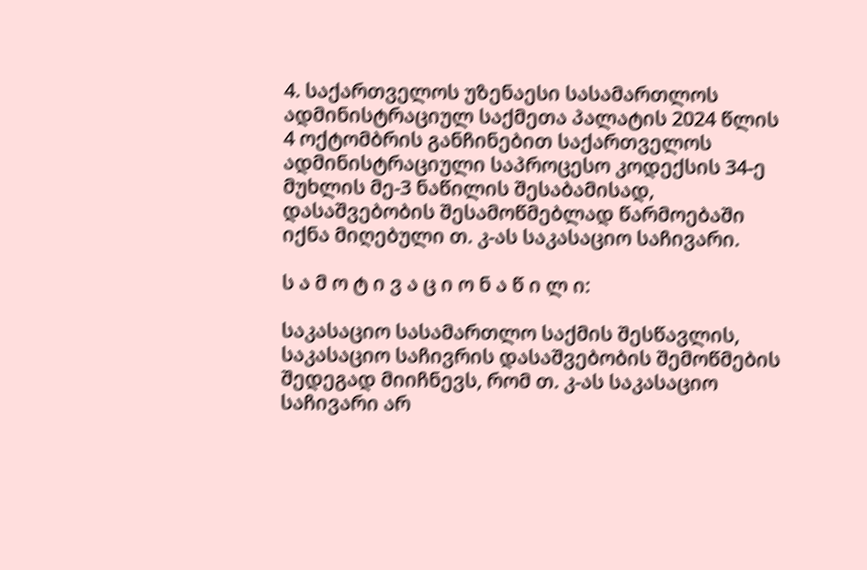4. საქართველოს უზენაესი სასამართლოს ადმინისტრაციულ საქმეთა პალატის 2024 წლის 4 ოქტომბრის განჩინებით საქართველოს ადმინისტრაციული საპროცესო კოდექსის 34-ე მუხლის მე-3 ნაწილის შესაბამისად, დასაშვებობის შესამოწმებლად წარმოებაში იქნა მიღებული თ. კ-ას საკასაციო საჩივარი.

ს ა მ ო ტ ი ვ ა ც ი ო ნ ა წ ი ლ ი:

საკასაციო სასამართლო საქმის შესწავლის, საკასაციო საჩივრის დასაშვებობის შემოწმების შედეგად მიიჩნევს, რომ თ. კ-ას საკასაციო საჩივარი არ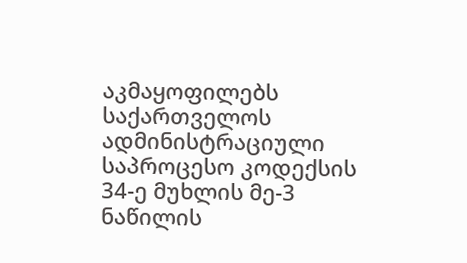აკმაყოფილებს საქართველოს ადმინისტრაციული საპროცესო კოდექსის 34-ე მუხლის მე-3 ნაწილის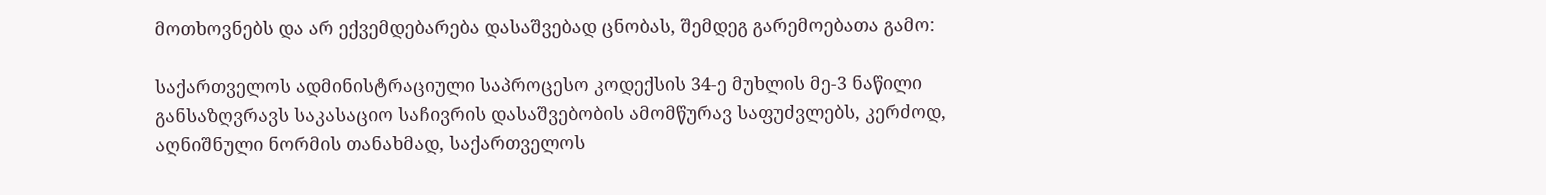მოთხოვნებს და არ ექვემდებარება დასაშვებად ცნობას, შემდეგ გარემოებათა გამო:

საქართველოს ადმინისტრაციული საპროცესო კოდექსის 34-ე მუხლის მე-3 ნაწილი განსაზღვრავს საკასაციო საჩივრის დასაშვებობის ამომწურავ საფუძვლებს, კერძოდ, აღნიშნული ნორმის თანახმად, საქართველოს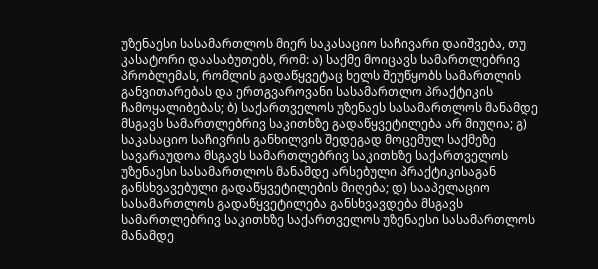უზენაესი სასამართლოს მიერ საკასაციო საჩივარი დაიშვება, თუ კასატორი დაასაბუთებს, რომ: ა) საქმე მოიცავს სამართლებრივ პრობლემას, რომლის გადაწყვეტაც ხელს შეუწყობს სამართლის განვითარებას და ერთგვაროვანი სასამართლო პრაქტიკის ჩამოყალიბებას; ბ) საქართველოს უზენაეს სასამართლოს მანამდე მსგავს სამართლებრივ საკითხზე გადაწყვეტილება არ მიუღია; გ) საკასაციო საჩივრის განხილვის შედეგად მოცემულ საქმეზე სავარაუდოა მსგავს სამართლებრივ საკითხზე საქართველოს უზენაესი სასამართლოს მანამდე არსებული პრაქტიკისაგან განსხვავებული გადაწყვეტილების მიღება; დ) სააპელაციო სასამართლოს გადაწყვეტილება განსხვავდება მსგავს სამართლებრივ საკითხზე საქართველოს უზენაესი სასამართლოს მანამდე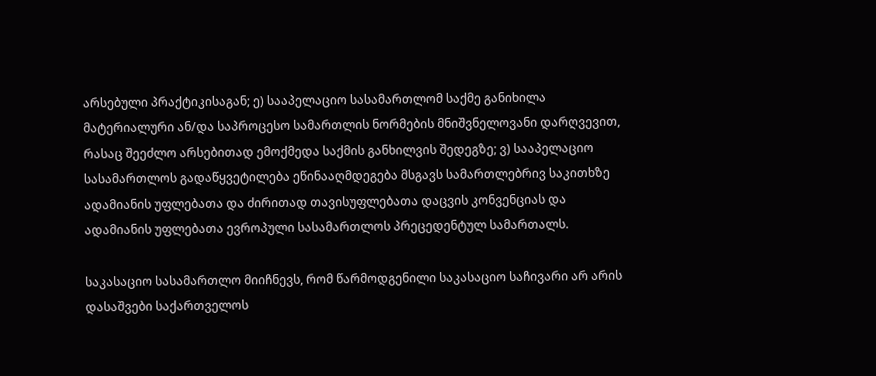არსებული პრაქტიკისაგან; ე) სააპელაციო სასამართლომ საქმე განიხილა მატერიალური ან/და საპროცესო სამართლის ნორმების მნიშვნელოვანი დარღვევით, რასაც შეეძლო არსებითად ემოქმედა საქმის განხილვის შედეგზე; ვ) სააპელაციო სასამართლოს გადაწყვეტილება ეწინააღმდეგება მსგავს სამართლებრივ საკითხზე ადამიანის უფლებათა და ძირითად თავისუფლებათა დაცვის კონვენციას და ადამიანის უფლებათა ევროპული სასამართლოს პრეცედენტულ სამართალს.

საკასაციო სასამართლო მიიჩნევს, რომ წარმოდგენილი საკასაციო საჩივარი არ არის დასაშვები საქართველოს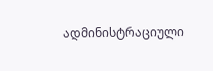ადმინისტრაციული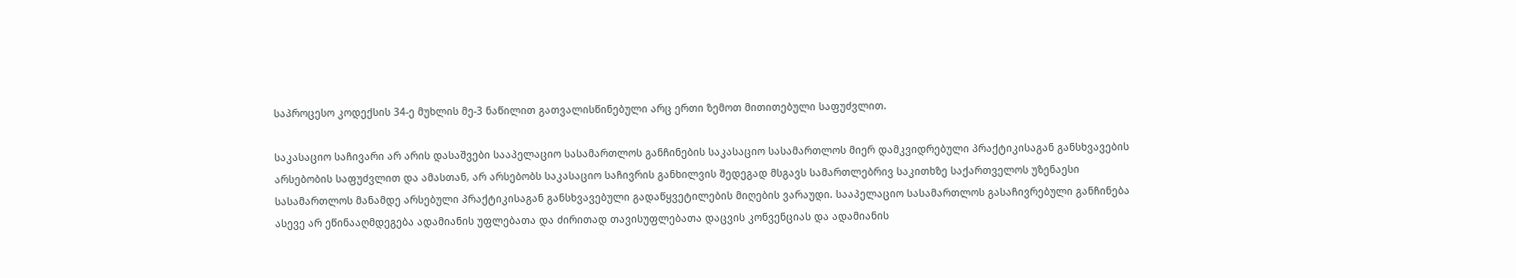საპროცესო კოდექსის 34-ე მუხლის მე-3 ნაწილით გათვალისწინებული არც ერთი ზემოთ მითითებული საფუძვლით.

საკასაციო საჩივარი არ არის დასაშვები სააპელაციო სასამართლოს განჩინების საკასაციო სასამართლოს მიერ დამკვიდრებული პრაქტიკისაგან განსხვავების არსებობის საფუძვლით და ამასთან, არ არსებობს საკასაციო საჩივრის განხილვის შედეგად მსგავს სამართლებრივ საკითხზე საქართველოს უზენაესი სასამართლოს მანამდე არსებული პრაქტიკისაგან განსხვავებული გადაწყვეტილების მიღების ვარაუდი. სააპელაციო სასამართლოს გასაჩივრებული განჩინება ასევე არ ეწინააღმდეგება ადამიანის უფლებათა და ძირითად თავისუფლებათა დაცვის კონვენციას და ადამიანის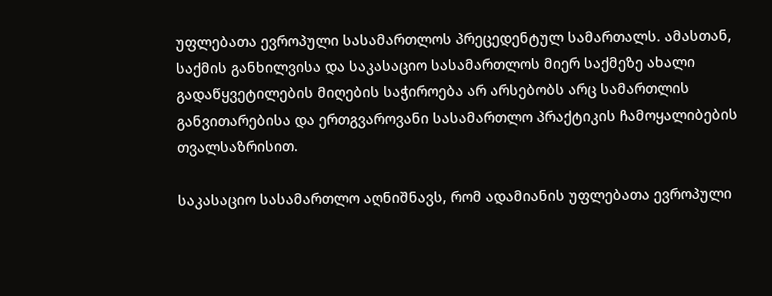უფლებათა ევროპული სასამართლოს პრეცედენტულ სამართალს. ამასთან, საქმის განხილვისა და საკასაციო სასამართლოს მიერ საქმეზე ახალი გადაწყვეტილების მიღების საჭიროება არ არსებობს არც სამართლის განვითარებისა და ერთგვაროვანი სასამართლო პრაქტიკის ჩამოყალიბების თვალსაზრისით.

საკასაციო სასამართლო აღნიშნავს, რომ ადამიანის უფლებათა ევროპული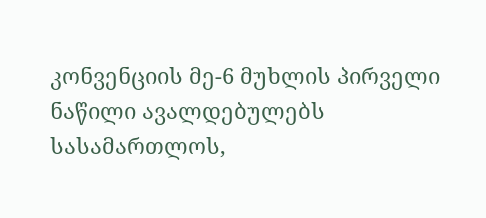კონვენციის მე-6 მუხლის პირველი ნაწილი ავალდებულებს სასამართლოს,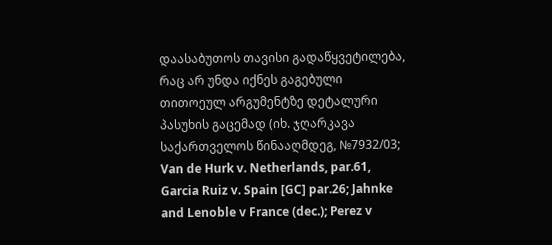დაასაბუთოს თავისი გადაწყვეტილება, რაც არ უნდა იქნეს გაგებული თითოეულ არგუმენტზე დეტალური პასუხის გაცემად (იხ. ჯღარკავა საქართველოს წინააღმდეგ, №7932/03; Van de Hurk v. Netherlands, par.61, Garcia Ruiz v. Spain [GC] par.26; Jahnke and Lenoble v France (dec.); Perez v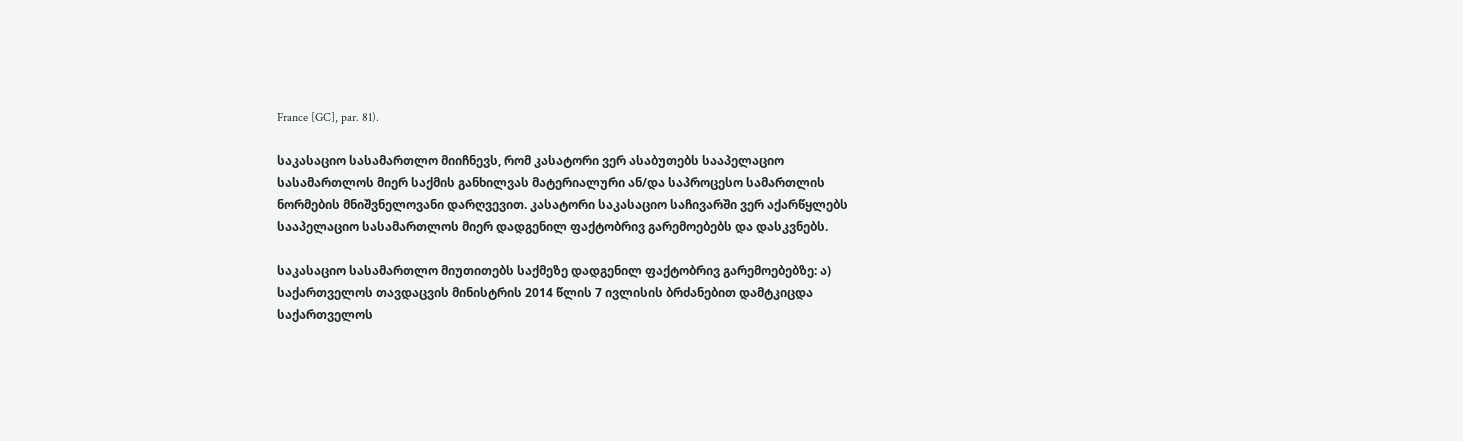France [GC], par. 81).

საკასაციო სასამართლო მიიჩნევს, რომ კასატორი ვერ ასაბუთებს სააპელაციო სასამართლოს მიერ საქმის განხილვას მატერიალური ან/და საპროცესო სამართლის ნორმების მნიშვნელოვანი დარღვევით. კასატორი საკასაციო საჩივარში ვერ აქარწყლებს სააპელაციო სასამართლოს მიერ დადგენილ ფაქტობრივ გარემოებებს და დასკვნებს.

საკასაციო სასამართლო მიუთითებს საქმეზე დადგენილ ფაქტობრივ გარემოებებზე: ა) საქართველოს თავდაცვის მინისტრის 2014 წლის 7 ივლისის ბრძანებით დამტკიცდა საქართველოს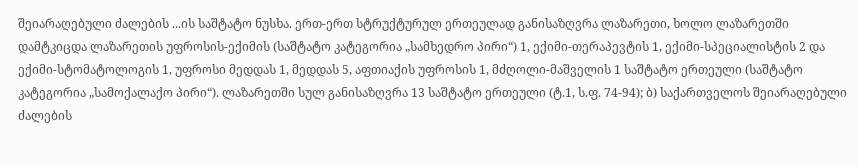შეიარაღებული ძალების ...ის საშტატო ნუსხა. ერთ-ერთ სტრუქტურულ ერთეულად განისაზღვრა ლაზარეთი, ხოლო ლაზარეთში დამტკიცდა ლაზარეთის უფროსის-ექიმის (საშტატო კატეგორია „სამხედრო პირი“) 1, ექიმი-თერაპევტის 1, ექიმი-სპეციალისტის 2 და ექიმი-სტომატოლოგის 1, უფროსი მედდას 1, მედდას 5, აფთიაქის უფროსის 1, მძღოლი-მაშველის 1 საშტატო ერთეული (საშტატო კატეგორია „სამოქალაქო პირი“). ლაზარეთში სულ განისაზღვრა 13 საშტატო ერთეული (ტ.1, ს.ფ. 74-94); ბ) საქართველოს შეიარაღებული ძალების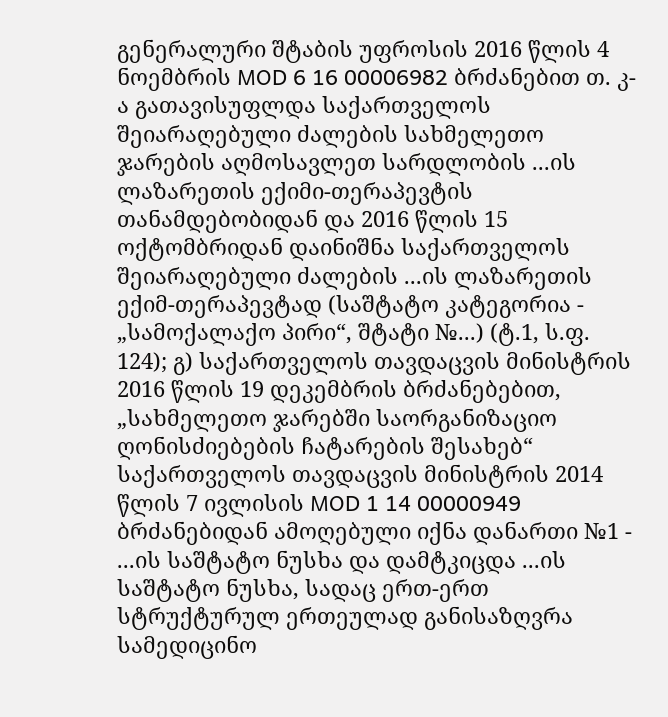გენერალური შტაბის უფროსის 2016 წლის 4 ნოემბრის MOD 6 16 00006982 ბრძანებით თ. კ-ა გათავისუფლდა საქართველოს შეიარაღებული ძალების სახმელეთო ჯარების აღმოსავლეთ სარდლობის ...ის ლაზარეთის ექიმი-თერაპევტის თანამდებობიდან და 2016 წლის 15 ოქტომბრიდან დაინიშნა საქართველოს შეიარაღებული ძალების ...ის ლაზარეთის ექიმ-თერაპევტად (საშტატო კატეგორია - „სამოქალაქო პირი“, შტატი №...) (ტ.1, ს.ფ. 124); გ) საქართველოს თავდაცვის მინისტრის 2016 წლის 19 დეკემბრის ბრძანებებით, „სახმელეთო ჯარებში საორგანიზაციო ღონისძიებების ჩატარების შესახებ“ საქართველოს თავდაცვის მინისტრის 2014 წლის 7 ივლისის MOD 1 14 00000949 ბრძანებიდან ამოღებული იქნა დანართი №1 - ...ის საშტატო ნუსხა და დამტკიცდა ...ის საშტატო ნუსხა, სადაც ერთ-ერთ სტრუქტურულ ერთეულად განისაზღვრა სამედიცინო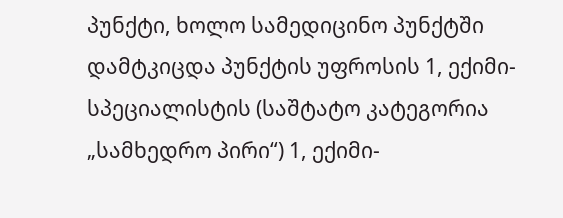პუნქტი, ხოლო სამედიცინო პუნქტში დამტკიცდა პუნქტის უფროსის 1, ექიმი-სპეციალისტის (საშტატო კატეგორია „სამხედრო პირი“) 1, ექიმი-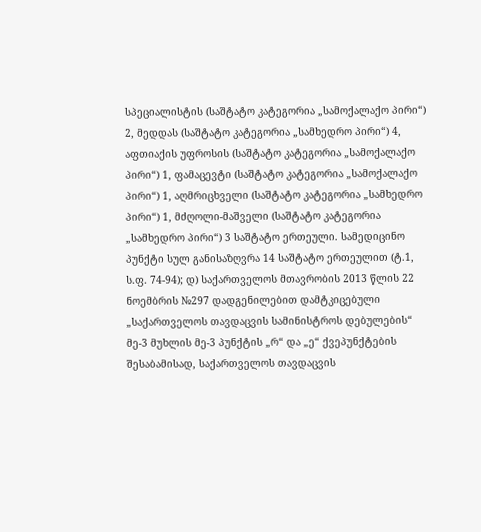სპეციალისტის (საშტატო კატეგორია „სამოქალაქო პირი“) 2, მედდას (საშტატო კატეგორია „სამხედრო პირი“) 4, აფთიაქის უფროსის (საშტატო კატეგორია „სამოქალაქო პირი“) 1, ფამაცევტი (საშტატო კატეგორია „სამოქალაქო პირი“) 1, აღმრიცხველი (საშტატო კატეგორია „სამხედრო პირი“) 1, მძღოლი-მაშველი (საშტატო კატეგორია „სამხედრო პირი“) 3 საშტატო ერთეული. სამედიცინო პუნქტი სულ განისაზღვრა 14 საშტატო ერთეულით (ტ.1, ს.ფ. 74-94); დ) საქართველოს მთავრობის 2013 წლის 22 ნოემბრის №297 დადგენილებით დამტკიცებული „საქართველოს თავდაცვის სამინისტროს დებულების“ მე-3 მუხლის მე-3 პუნქტის „რ“ და „ე“ ქვეპუნქტების შესაბამისად, საქართველოს თავდაცვის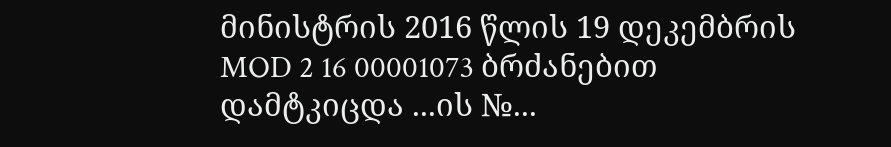მინისტრის 2016 წლის 19 დეკემბრის MOD 2 16 00001073 ბრძანებით დამტკიცდა ...ის №...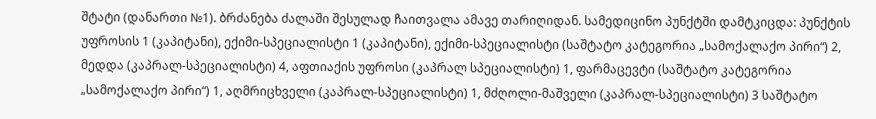შტატი (დანართი №1). ბრძანება ძალაში შესულად ჩაითვალა ამავე თარიღიდან. სამედიცინო პუნქტში დამტკიცდა: პუნქტის უფროსის 1 (კაპიტანი), ექიმი-სპეციალისტი 1 (კაპიტანი), ექიმი-სპეციალისტი (საშტატო კატეგორია „სამოქალაქო პირი“) 2, მედდა (კაპრალ-სპეციალისტი) 4, აფთიაქის უფროსი (კაპრალ სპეციალისტი) 1, ფარმაცევტი (საშტატო კატეგორია „სამოქალაქო პირი“) 1, აღმრიცხველი (კაპრალ-სპეციალისტი) 1, მძღოლი-მაშველი (კაპრალ-სპეციალისტი) 3 საშტატო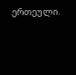ერთეული.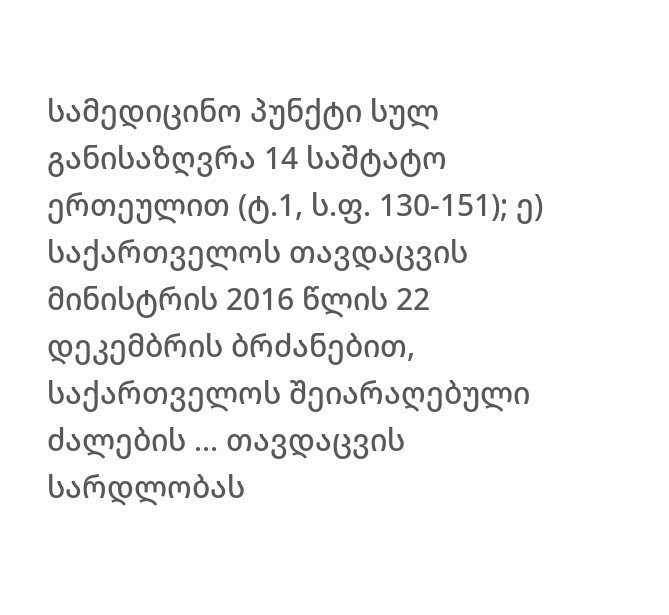სამედიცინო პუნქტი სულ განისაზღვრა 14 საშტატო ერთეულით (ტ.1, ს.ფ. 130-151); ე) საქართველოს თავდაცვის მინისტრის 2016 წლის 22 დეკემბრის ბრძანებით, საქართველოს შეიარაღებული ძალების ... თავდაცვის სარდლობას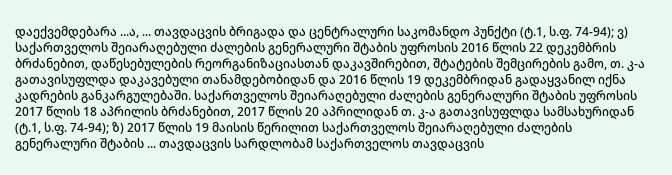დაექვემდებარა ...ა, ... თავდაცვის ბრიგადა და ცენტრალური საკომანდო პუნქტი (ტ.1, ს.ფ. 74-94); ვ) საქართველოს შეიარაღებული ძალების გენერალური შტაბის უფროსის 2016 წლის 22 დეკემბრის ბრძანებით, დაწესებულების რეორგანიზაციასთან დაკავშირებით, შტატების შემცირების გამო, თ. კ-ა გათავისუფლდა დაკავებული თანამდებობიდან და 2016 წლის 19 დეკემბრიდან გადაყვანილ იქნა კადრების განკარგულებაში. საქართველოს შეიარაღებული ძალების გენერალური შტაბის უფროსის 2017 წლის 18 აპრილის ბრძანებით, 2017 წლის 20 აპრილიდან თ. კ-ა გათავისუფლდა სამსახურიდან (ტ.1, ს.ფ. 74-94); ზ) 2017 წლის 19 მაისის წერილით საქართველოს შეიარაღებული ძალების გენერალური შტაბის ... თავდაცვის სარდლობამ საქართველოს თავდაცვის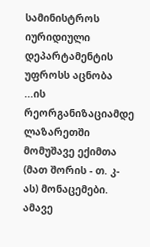სამინისტროს იურიდიული დეპარტამენტის უფროსს აცნობა ...ის რეორგანიზაციამდე ლაზარეთში მომუშავე ექიმთა (მათ შორის - თ. კ-ას) მონაცემები. ამავე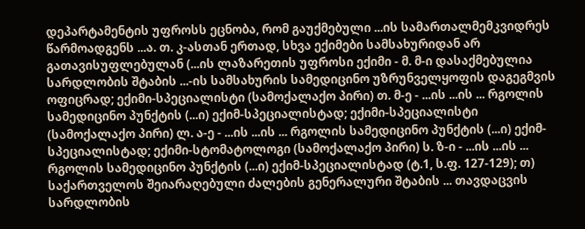დეპარტამენტის უფროსს ეცნობა, რომ გაუქმებული ...ის სამართალმემკვიდრეს წარმოადგენს ...ა. თ. კ-ასთან ერთად, სხვა ექიმები სამსახურიდან არ გათავისუფლებულან (...ის ლაზარეთის უფროსი ექიმი - მ. მ-ი დასაქმებულია სარდლობის შტაბის ...-ის სამსახურის სამედიცინო უზრუნველყოფის დაგეგმვის ოფიცრად; ექიმი-სპეციალისტი (სამოქალაქო პირი) თ. მ-ე - ...ის ...ის ... რგოლის სამედიცინო პუნქტის (...ი) ექიმ-სპეციალისტად; ექიმი-სპეციალისტი (სამოქალაქო პირი) ლ. ა-ე - ...ის ...ის ... რგოლის სამედიცინო პუნქტის (...ი) ექიმ-სპეციალისტად; ექიმი-სტომატოლოგი (სამოქალაქო პირი) ს. ზ-ი - ...ის ...ის ... რგოლის სამედიცინო პუნქტის (...ი) ექიმ-სპეციალისტად (ტ.1, ს.ფ. 127-129); თ) საქართველოს შეიარაღებული ძალების გენერალური შტაბის ... თავდაცვის სარდლობის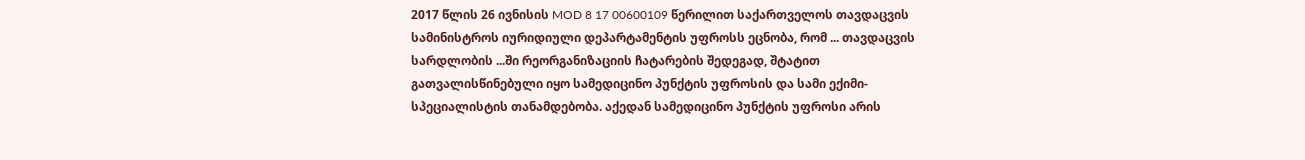2017 წლის 26 ივნისის MOD 8 17 00600109 წერილით საქართველოს თავდაცვის სამინისტროს იურიდიული დეპარტამენტის უფროსს ეცნობა, რომ ... თავდაცვის სარდლობის ...ში რეორგანიზაციის ჩატარების შედეგად, შტატით გათვალისწინებული იყო სამედიცინო პუნქტის უფროსის და სამი ექიმი-სპეციალისტის თანამდებობა. აქედან სამედიცინო პუნქტის უფროსი არის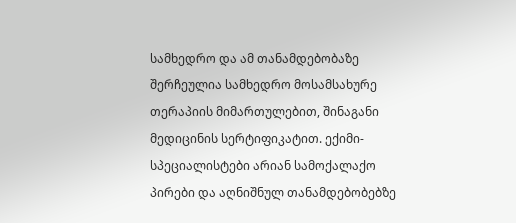სამხედრო და ამ თანამდებობაზე შერჩეულია სამხედრო მოსამსახურე თერაპიის მიმართულებით, შინაგანი მედიცინის სერტიფიკატით. ექიმი-სპეციალისტები არიან სამოქალაქო პირები და აღნიშნულ თანამდებობებზე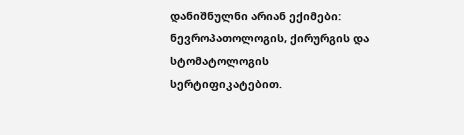დანიშნულნი არიან ექიმები: ნევროპათოლოგის, ქირურგის და სტომატოლოგის სერტიფიკატებით.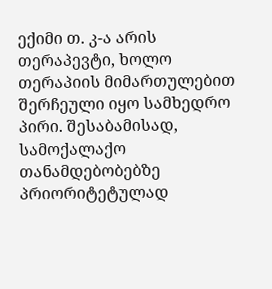ექიმი თ. კ-ა არის თერაპევტი, ხოლო თერაპიის მიმართულებით შერჩეული იყო სამხედრო პირი. შესაბამისად, სამოქალაქო თანამდებობებზე პრიორიტეტულად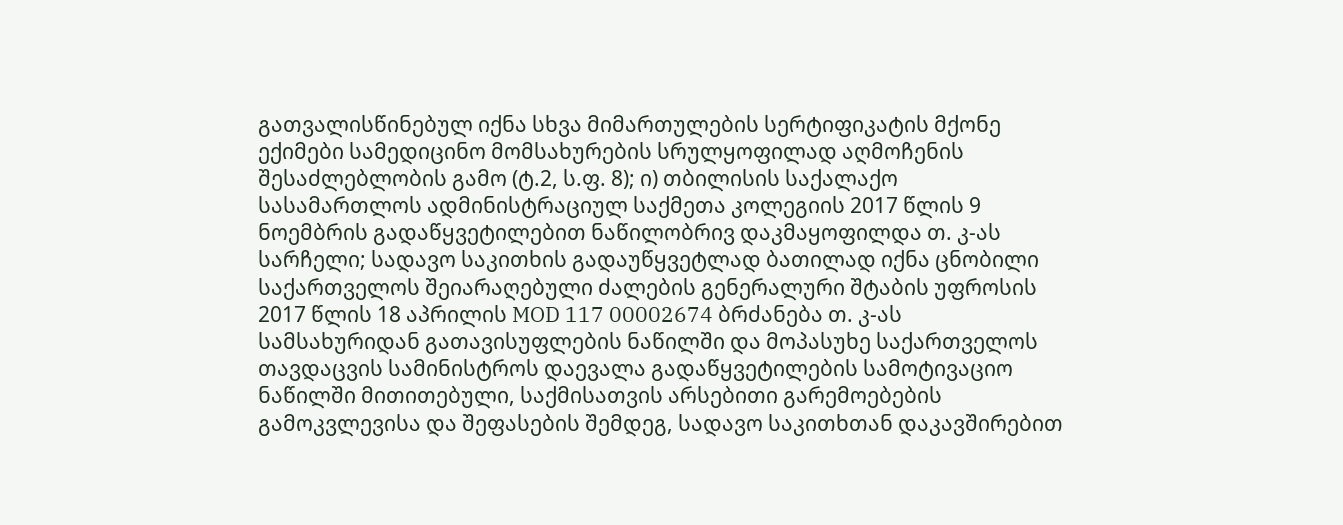გათვალისწინებულ იქნა სხვა მიმართულების სერტიფიკატის მქონე ექიმები სამედიცინო მომსახურების სრულყოფილად აღმოჩენის შესაძლებლობის გამო (ტ.2, ს.ფ. 8); ი) თბილისის საქალაქო სასამართლოს ადმინისტრაციულ საქმეთა კოლეგიის 2017 წლის 9 ნოემბრის გადაწყვეტილებით ნაწილობრივ დაკმაყოფილდა თ. კ-ას სარჩელი; სადავო საკითხის გადაუწყვეტლად ბათილად იქნა ცნობილი საქართველოს შეიარაღებული ძალების გენერალური შტაბის უფროსის 2017 წლის 18 აპრილის MOD 117 00002674 ბრძანება თ. კ-ას სამსახურიდან გათავისუფლების ნაწილში და მოპასუხე საქართველოს თავდაცვის სამინისტროს დაევალა გადაწყვეტილების სამოტივაციო ნაწილში მითითებული, საქმისათვის არსებითი გარემოებების გამოკვლევისა და შეფასების შემდეგ, სადავო საკითხთან დაკავშირებით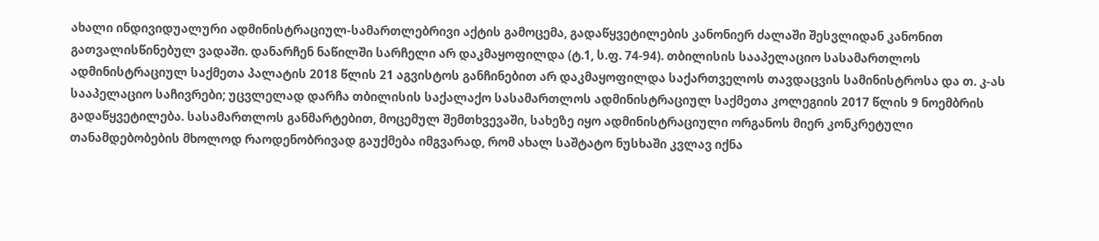ახალი ინდივიდუალური ადმინისტრაციულ-სამართლებრივი აქტის გამოცემა, გადაწყვეტილების კანონიერ ძალაში შესვლიდან კანონით გათვალისწინებულ ვადაში. დანარჩენ ნაწილში სარჩელი არ დაკმაყოფილდა (ტ.1, ს.ფ. 74-94). თბილისის სააპელაციო სასამართლოს ადმინისტრაციულ საქმეთა პალატის 2018 წლის 21 აგვისტოს განჩინებით არ დაკმაყოფილდა საქართველოს თავდაცვის სამინისტროსა და თ. კ-ას სააპელაციო საჩივრები; უცვლელად დარჩა თბილისის საქალაქო სასამართლოს ადმინისტრაციულ საქმეთა კოლეგიის 2017 წლის 9 ნოემბრის გადაწყვეტილება. სასამართლოს განმარტებით, მოცემულ შემთხვევაში, სახეზე იყო ადმინისტრაციული ორგანოს მიერ კონკრეტული თანამდებობების მხოლოდ რაოდენობრივად გაუქმება იმგვარად, რომ ახალ საშტატო ნუსხაში კვლავ იქნა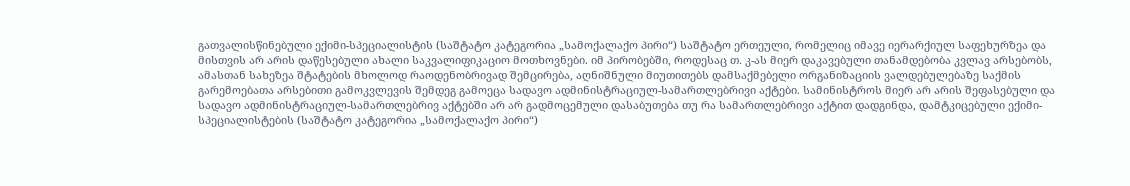გათვალისწინებული ექიმი-სპეციალისტის (საშტატო კატეგორია „სამოქალაქო პირი“) საშტატო ერთეული, რომელიც იმავე იერარქიულ საფეხურზეა და მისთვის არ არის დაწესებული ახალი საკვალიფიკაციო მოთხოვნები. იმ პირობებში, როდესაც თ. კ-ას მიერ დაკავებული თანამდებობა კვლავ არსებობს, ამასთან სახეზეა შტატების მხოლოდ რაოდენობრივად შემცირება, აღნიშნული მიუთითებს დამსაქმებელი ორგანიზაციის ვალდებულებაზე საქმის გარემოებათა არსებითი გამოკვლევის შემდეგ გამოეცა სადავო ადმინისტრაციულ-სამართლებრივი აქტები. სამინისტროს მიერ არ არის შეფასებული და სადავო ადმინისტრაციულ-სამართლებრივ აქტებში არ არ გადმოცემული დასაბუთება თუ რა სამართლებრივი აქტით დადგინდა, დამტკიცებული ექიმი-სპეციალისტების (საშტატო კატეგორია „სამოქალაქო პირი“)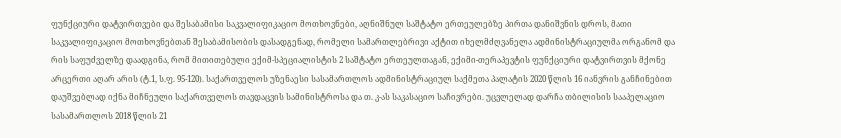ფუნქციური დატვირთვები და შესაბამისი საკვალიფიკაციო მოთხოვნები, აღნიშნულ საშტატო ერთეულებზე პირთა დანიშვნის დროს, მათი საკვალიფიკაციო მოთხოვნებთან შესაბამისობის დასადგენად, რომელი სამართლებრივი აქტით იხელმძღვანელა ადმინისტრაციულმა ორგანომ და რის საფუძველზე დაადგინა, რომ მითითებული ექიმ-სპეციალისტის 2 საშტატო ერთეულთაგან, ექიმი-თერაპევტის ფუნქციური დატვირთვის მქონე არცერთი აღარ არის (ტ.1, ს.ფ. 95-120). საქართველოს უზენაესი სასამართლოს ადმინისტრაციულ საქმეთა პალატის 2020 წლის 16 იანვრის განჩინებით დაუშვებლად იქნა მიჩნეული საქართველოს თავდაცვის სამინისტროსა და თ. კ-ას საკასაციო საჩივრები. უცვლელად დარჩა თბილისის სააპელაციო სასამართლოს 2018 წლის 21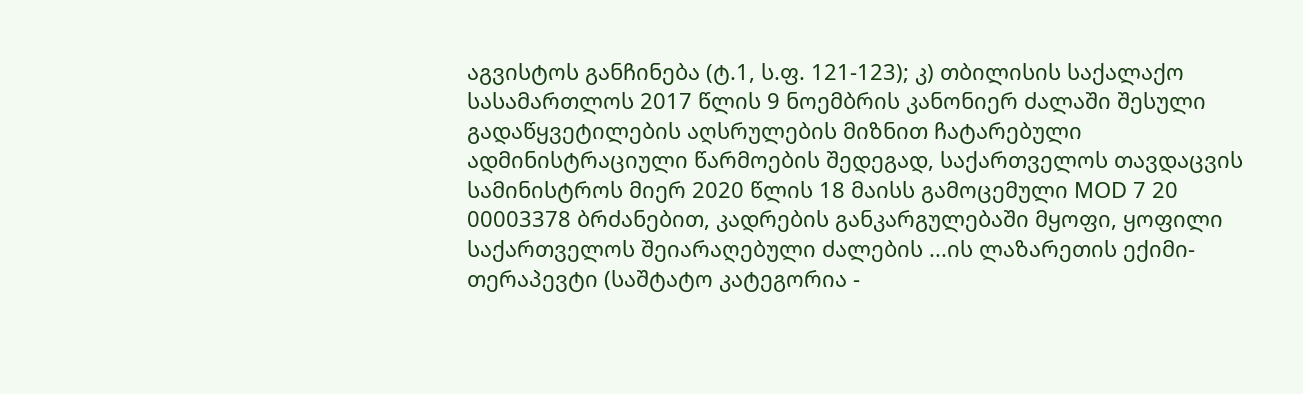აგვისტოს განჩინება (ტ.1, ს.ფ. 121-123); კ) თბილისის საქალაქო სასამართლოს 2017 წლის 9 ნოემბრის კანონიერ ძალაში შესული გადაწყვეტილების აღსრულების მიზნით ჩატარებული ადმინისტრაციული წარმოების შედეგად, საქართველოს თავდაცვის სამინისტროს მიერ 2020 წლის 18 მაისს გამოცემული MOD 7 20 00003378 ბრძანებით, კადრების განკარგულებაში მყოფი, ყოფილი საქართველოს შეიარაღებული ძალების ...ის ლაზარეთის ექიმი-თერაპევტი (საშტატო კატეგორია -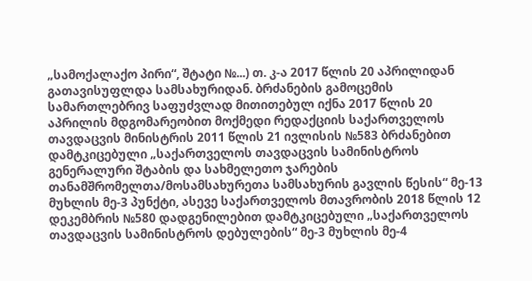„სამოქალაქო პირი“, შტატი №...) თ. კ-ა 2017 წლის 20 აპრილიდან გათავისუფლდა სამსახურიდან. ბრძანების გამოცემის სამართლებრივ საფუძვლად მითითებულ იქნა 2017 წლის 20 აპრილის მდგომარეობით მოქმედი რედაქციის საქართველოს თავდაცვის მინისტრის 2011 წლის 21 ივლისის №583 ბრძანებით დამტკიცებული „საქართველოს თავდაცვის სამინისტროს გენერალური შტაბის და სახმელეთო ჯარების თანამშრომელთა/მოსამსახურეთა სამსახურის გავლის წესის“ მე-13 მუხლის მე-3 პუნქტი, ასევე საქართველოს მთავრობის 2018 წლის 12 დეკემბრის №580 დადგენილებით დამტკიცებული „საქართველოს თავდაცვის სამინისტროს დებულების“ მე-3 მუხლის მე-4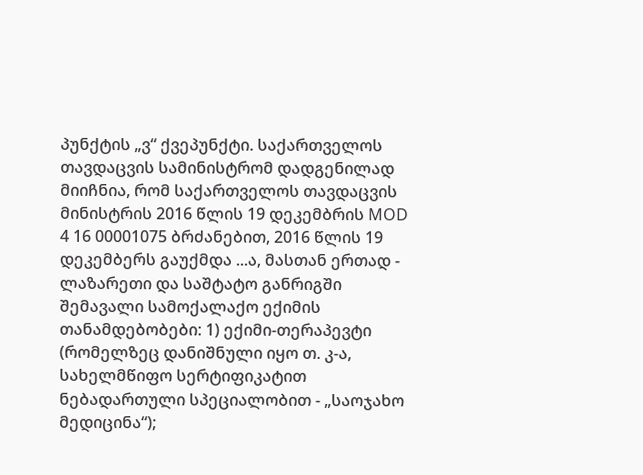პუნქტის „ვ“ ქვეპუნქტი. საქართველოს თავდაცვის სამინისტრომ დადგენილად მიიჩნია, რომ საქართველოს თავდაცვის მინისტრის 2016 წლის 19 დეკემბრის MOD 4 16 00001075 ბრძანებით, 2016 წლის 19 დეკემბერს გაუქმდა ...ა, მასთან ერთად - ლაზარეთი და საშტატო განრიგში შემავალი სამოქალაქო ექიმის თანამდებობები: 1) ექიმი-თერაპევტი (რომელზეც დანიშნული იყო თ. კ-ა, სახელმწიფო სერტიფიკატით ნებადართული სპეციალობით - „საოჯახო მედიცინა“);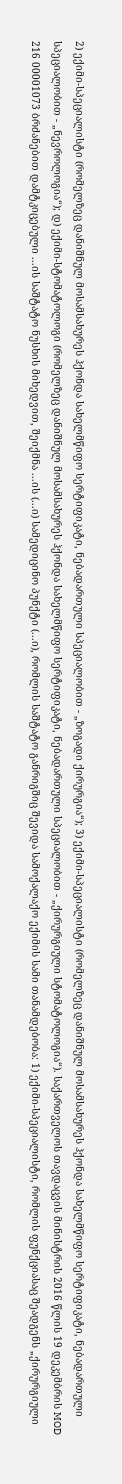2) ექიმი-სპეციალისტი (რომელზეც დანიშნულ მოსამსახურეს ჰქონდა სახელმწიფო სერტიფიკატი, ნებადართული სპეციალობით - „ზოგადი ქირურგია“); 3) ექიმი-სპეციალისტი (რომელზეც დანიშნულ მოსამსახურეს ჰქონდა სახელმწიფო სერტიფიკატი, ნებადართული სპეციალობით - „ნევროლოგია“); დ) ექიმი-სტომატოლოგი (რომელზეც დანიშნულ მოსამსახურეს ჰქონდა სახელმწიფო სერტიფიკატი, ნებადართული სპეციალობით - „ქირურგიული სტომატოლოგია“). საქართველოს თავდაცვის მინისტრის 2016 წლის 19 დეკემბრის MOD 216 00001073 ბრძანებით დამტკიცებული ...ის საშტატო ნუსხის მიხედვით, შეიქმნა ...ის (...ი) სამედიცინო პუნქტი (...ი), რომლის საშტატო განრიგშიც შევიდა სამოქალაქო ექიმის სამი თანამდებობა: 1) ექიმი-სპეციალისტი, რომლის ფუნქციასაც შეადგენს „ქირურგიული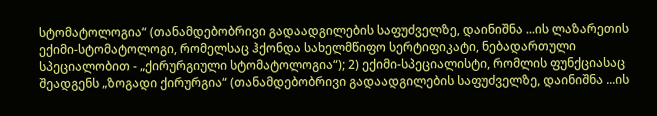სტომატოლოგია“ (თანამდებობრივი გადაადგილების საფუძველზე, დაინიშნა ...ის ლაზარეთის ექიმი-სტომატოლოგი, რომელსაც ჰქონდა სახელმწიფო სერტიფიკატი, ნებადართული სპეციალობით - „ქირურგიული სტომატოლოგია“); 2) ექიმი-სპეციალისტი, რომლის ფუნქციასაც შეადგენს „ზოგადი ქირურგია“ (თანამდებობრივი გადაადგილების საფუძველზე, დაინიშნა ...ის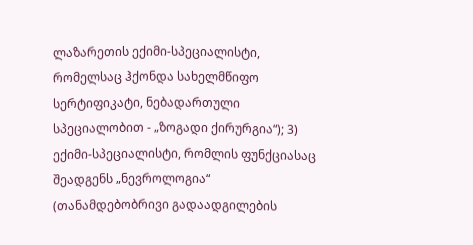ლაზარეთის ექიმი-სპეციალისტი, რომელსაც ჰქონდა სახელმწიფო სერტიფიკატი, ნებადართული სპეციალობით - „ზოგადი ქირურგია“); 3) ექიმი-სპეციალისტი, რომლის ფუნქციასაც შეადგენს „ნევროლოგია“ (თანამდებობრივი გადაადგილების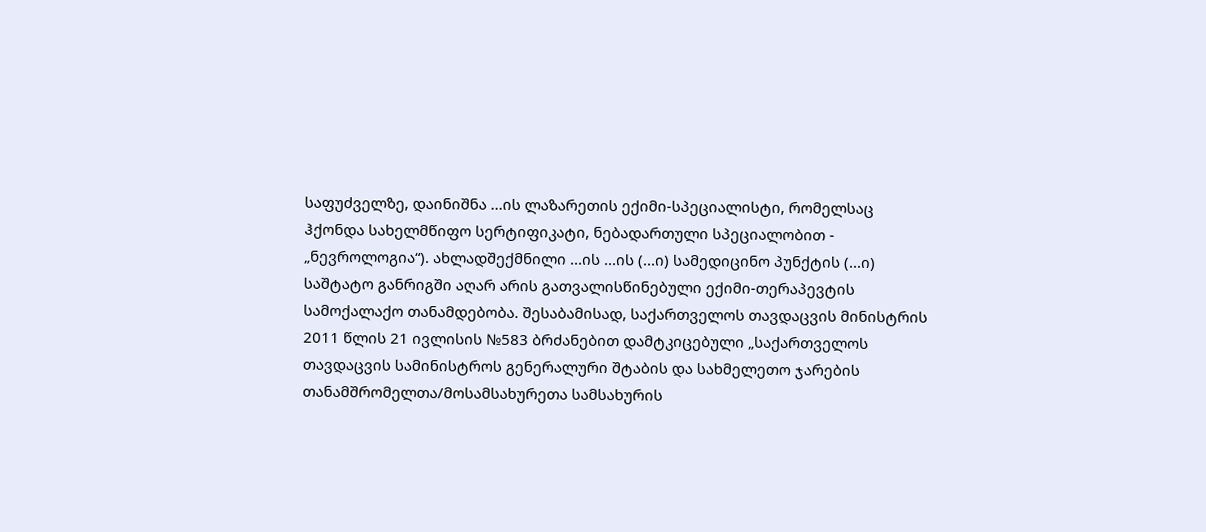საფუძველზე, დაინიშნა ...ის ლაზარეთის ექიმი-სპეციალისტი, რომელსაც ჰქონდა სახელმწიფო სერტიფიკატი, ნებადართული სპეციალობით - „ნევროლოგია“). ახლადშექმნილი ...ის ...ის (...ი) სამედიცინო პუნქტის (...ი) საშტატო განრიგში აღარ არის გათვალისწინებული ექიმი-თერაპევტის სამოქალაქო თანამდებობა. შესაბამისად, საქართველოს თავდაცვის მინისტრის 2011 წლის 21 ივლისის №583 ბრძანებით დამტკიცებული „საქართველოს თავდაცვის სამინისტროს გენერალური შტაბის და სახმელეთო ჯარების თანამშრომელთა/მოსამსახურეთა სამსახურის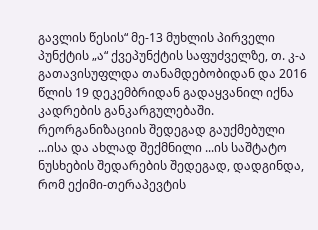გავლის წესის“ მე-13 მუხლის პირველი პუნქტის „ა“ ქვეპუნქტის საფუძველზე, თ. კ-ა გათავისუფლდა თანამდებობიდან და 2016 წლის 19 დეკემბრიდან გადაყვანილ იქნა კადრების განკარგულებაში. რეორგანიზაციის შედეგად გაუქმებული ...ისა და ახლად შექმნილი ...ის საშტატო ნუსხების შედარების შედეგად, დადგინდა, რომ ექიმი-თერაპევტის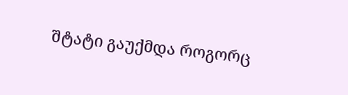შტატი გაუქმდა როგორც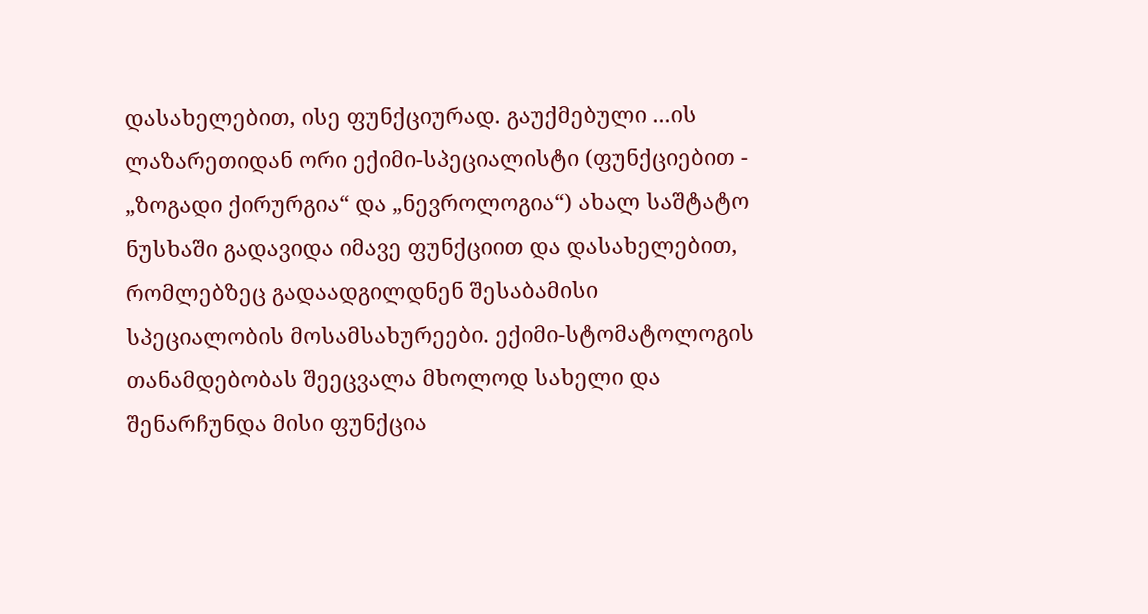დასახელებით, ისე ფუნქციურად. გაუქმებული ...ის ლაზარეთიდან ორი ექიმი-სპეციალისტი (ფუნქციებით - „ზოგადი ქირურგია“ და „ნევროლოგია“) ახალ საშტატო ნუსხაში გადავიდა იმავე ფუნქციით და დასახელებით, რომლებზეც გადაადგილდნენ შესაბამისი სპეციალობის მოსამსახურეები. ექიმი-სტომატოლოგის თანამდებობას შეეცვალა მხოლოდ სახელი და შენარჩუნდა მისი ფუნქცია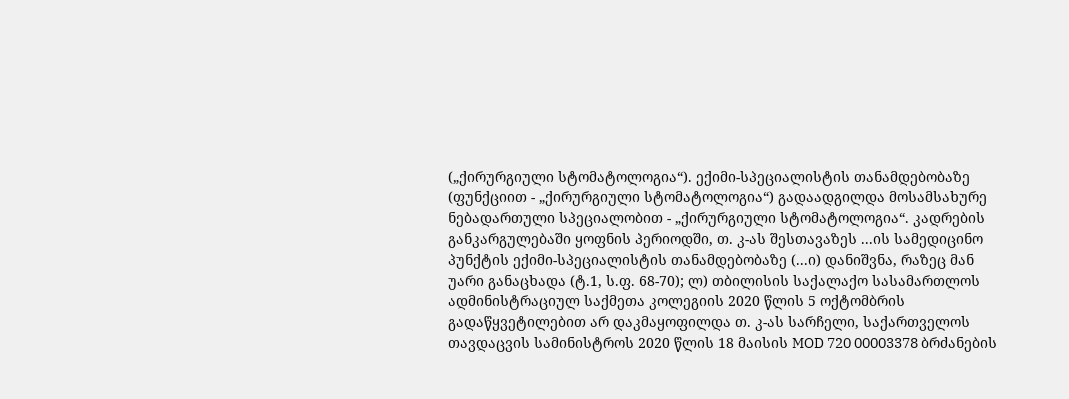(„ქირურგიული სტომატოლოგია“). ექიმი-სპეციალისტის თანამდებობაზე (ფუნქციით - „ქირურგიული სტომატოლოგია“) გადაადგილდა მოსამსახურე ნებადართული სპეციალობით - „ქირურგიული სტომატოლოგია“. კადრების განკარგულებაში ყოფნის პერიოდში, თ. კ-ას შესთავაზეს ...ის სამედიცინო პუნქტის ექიმი-სპეციალისტის თანამდებობაზე (...ი) დანიშვნა, რაზეც მან უარი განაცხადა (ტ.1, ს.ფ. 68-70); ლ) თბილისის საქალაქო სასამართლოს ადმინისტრაციულ საქმეთა კოლეგიის 2020 წლის 5 ოქტომბრის გადაწყვეტილებით არ დაკმაყოფილდა თ. კ-ას სარჩელი, საქართველოს თავდაცვის სამინისტროს 2020 წლის 18 მაისის MOD 720 00003378 ბრძანების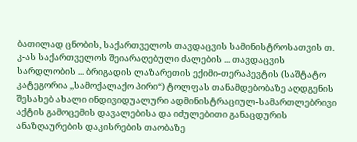ბათილად ცნობის, საქართველოს თავდაცვის სამინისტროსათვის თ. კ-ას საქართველოს შეიარაღებული ძალების ... თავდაცვის სარდლობის ... ბრიგადის ლაზარეთის ექიმი-თერაპევტის (საშტატო კატეგორია ,,სამოქალაქო პირი“) ტოლფას თანამდებობაზე აღდგენის შესახებ ახალი ინდივიდუალური ადმინისტრაციულ-სამართლებრივი აქტის გამოცემის დავალებისა და იძულებითი განაცდურის ანაზღაურების დაკისრების თაობაზე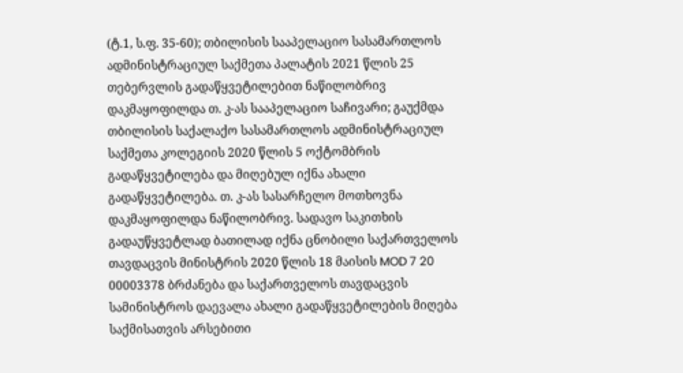(ტ.1, ს.ფ. 35-60); თბილისის სააპელაციო სასამართლოს ადმინისტრაციულ საქმეთა პალატის 2021 წლის 25 თებერვლის გადაწყვეტილებით ნაწილობრივ დაკმაყოფილდა თ. კ-ას სააპელაციო საჩივარი; გაუქმდა თბილისის საქალაქო სასამართლოს ადმინისტრაციულ საქმეთა კოლეგიის 2020 წლის 5 ოქტომბრის გადაწყვეტილება და მიღებულ იქნა ახალი გადაწყვეტილება. თ. კ-ას სასარჩელო მოთხოვნა დაკმაყოფილდა ნაწილობრივ. სადავო საკითხის გადაუწყვეტლად ბათილად იქნა ცნობილი საქართველოს თავდაცვის მინისტრის 2020 წლის 18 მაისის MOD 7 20 00003378 ბრძანება და საქართველოს თავდაცვის სამინისტროს დაევალა ახალი გადაწყვეტილების მიღება საქმისათვის არსებითი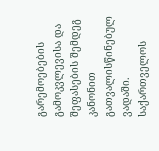გარემოებების გამოკვლევისა და შეფასების შემდეგ კანონით გათვალისწინებულ ვადაში. საქართველოს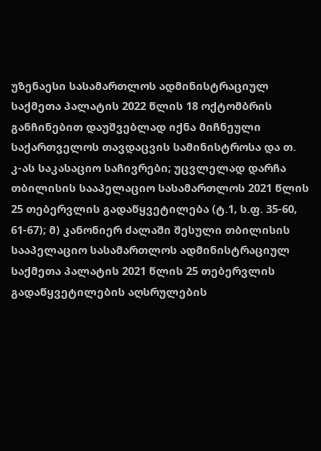უზენაესი სასამართლოს ადმინისტრაციულ საქმეთა პალატის 2022 წლის 18 ოქტომბრის განჩინებით დაუშვებლად იქნა მიჩნეული საქართველოს თავდაცვის სამინისტროსა და თ. კ-ას საკასაციო საჩივრები; უცვლელად დარჩა თბილისის სააპელაციო სასამართლოს 2021 წლის 25 თებერვლის გადაწყვეტილება (ტ.1, ს.ფ. 35-60, 61-67); მ) კანონიერ ძალაში შესული თბილისის სააპელაციო სასამართლოს ადმინისტრაციულ საქმეთა პალატის 2021 წლის 25 თებერვლის გადაწყვეტილების აღსრულების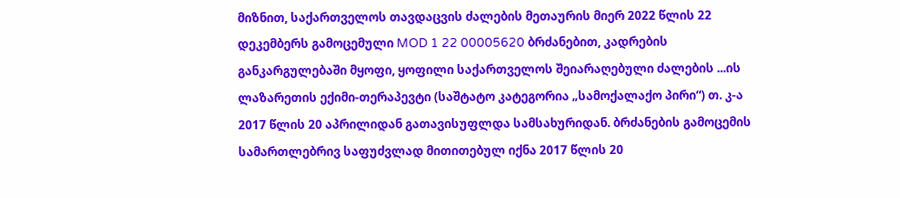მიზნით, საქართველოს თავდაცვის ძალების მეთაურის მიერ 2022 წლის 22 დეკემბერს გამოცემული MOD 1 22 00005620 ბრძანებით, კადრების განკარგულებაში მყოფი, ყოფილი საქართველოს შეიარაღებული ძალების ...ის ლაზარეთის ექიმი-თერაპევტი (საშტატო კატეგორია „სამოქალაქო პირი“) თ. კ-ა 2017 წლის 20 აპრილიდან გათავისუფლდა სამსახურიდან. ბრძანების გამოცემის სამართლებრივ საფუძვლად მითითებულ იქნა 2017 წლის 20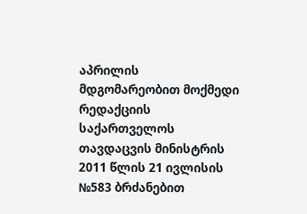აპრილის მდგომარეობით მოქმედი რედაქციის საქართველოს თავდაცვის მინისტრის 2011 წლის 21 ივლისის №583 ბრძანებით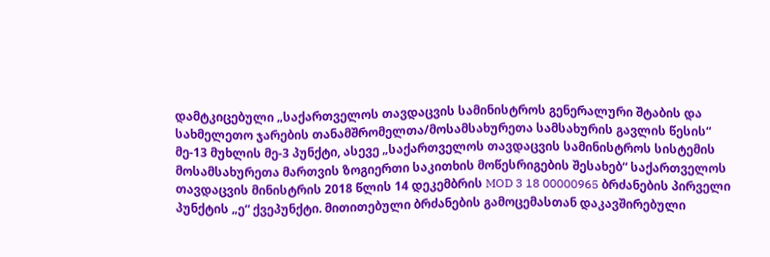დამტკიცებული „საქართველოს თავდაცვის სამინისტროს გენერალური შტაბის და სახმელეთო ჯარების თანამშრომელთა/მოსამსახურეთა სამსახურის გავლის წესის“ მე-13 მუხლის მე-3 პუნქტი, ასევე „საქართველოს თავდაცვის სამინისტროს სისტემის მოსამსახურეთა მართვის ზოგიერთი საკითხის მოწესრიგების შესახებ“ საქართველოს თავდაცვის მინისტრის 2018 წლის 14 დეკემბრის MOD 3 18 00000965 ბრძანების პირველი პუნქტის „ე“ ქვეპუნქტი. მითითებული ბრძანების გამოცემასთან დაკავშირებული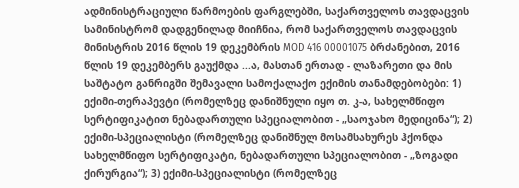ადმინისტრაციული წარმოების ფარგლებში, საქართველოს თავდაცვის სამინისტრომ დადგენილად მიიჩნია, რომ საქართველოს თავდაცვის მინისტრის 2016 წლის 19 დეკემბრის MOD 416 00001075 ბრძანებით, 2016 წლის 19 დეკემბერს გაუქმდა ...ა, მასთან ერთად - ლაზარეთი და მის საშტატო განრიგში შემავალი სამოქალაქო ექიმის თანამდებობები: 1) ექიმი-თერაპევტი (რომელზეც დანიშნული იყო თ. კ-ა, სახელმწიფო სერტიფიკატით ნებადართული სპეციალობით - „საოჯახო მედიცინა“); 2) ექიმი-სპეციალისტი (რომელზეც დანიშნულ მოსამსახურეს ჰქონდა სახელმწიფო სერტიფიკატი, ნებადართული სპეციალობით - „ზოგადი ქირურგია“); 3) ექიმი-სპეციალისტი (რომელზეც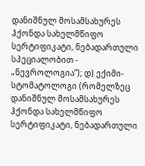დანიშნულ მოსამსახურეს ჰქონდა სახელმწიფო სერტიფიკატი, ნებადართული სპეციალობით - „ნევროლოგია“); დ) ექიმი-სტომატოლოგი (რომელზეც დანიშნულ მოსამსახურეს ჰქონდა სახელმწიფო სერტიფიკატი, ნებადართული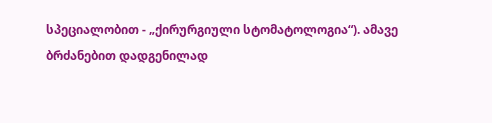სპეციალობით - „ქირურგიული სტომატოლოგია“). ამავე ბრძანებით დადგენილად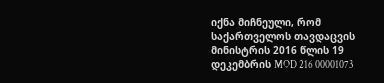იქნა მიჩნეული, რომ საქართველოს თავდაცვის მინისტრის 2016 წლის 19 დეკემბრის MOD 216 00001073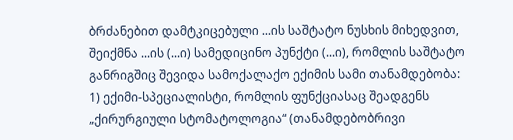ბრძანებით დამტკიცებული ...ის საშტატო ნუსხის მიხედვით, შეიქმნა ...ის (...ი) სამედიცინო პუნქტი (...ი), რომლის საშტატო განრიგშიც შევიდა სამოქალაქო ექიმის სამი თანამდებობა: 1) ექიმი-სპეციალისტი, რომლის ფუნქციასაც შეადგენს „ქირურგიული სტომატოლოგია“ (თანამდებობრივი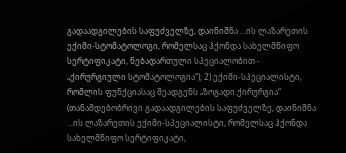გადაადგილების საფუძველზე, დაინიშნა ...ის ლაზარეთის ექიმი-სტომატოლოგი, რომელსაც ჰქონდა სახელმწიფო სერტიფიკატი, ნებადართული სპეციალობით - „ქირურგიული სტომატოლოგია“); 2) ექიმი-სპეციალისტი, რომლის ფუნქციასაც შეადგენს „ზოგადი ქირურგია“ (თანამდებობრივი გადაადგილების საფუძველზე, დაინიშნა ...ის ლაზარეთის ექიმი-სპეციალისტი, რომელსაც ჰქონდა სახელმწიფო სერტიფიკატი,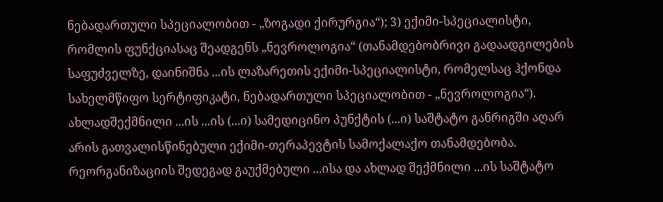ნებადართული სპეციალობით - „ზოგადი ქირურგია“); 3) ექიმი-სპეციალისტი, რომლის ფუნქციასაც შეადგენს „ნევროლოგია“ (თანამდებობრივი გადაადგილების საფუძველზე, დაინიშნა ...ის ლაზარეთის ექიმი-სპეციალისტი, რომელსაც ჰქონდა სახელმწიფო სერტიფიკატი, ნებადართული სპეციალობით - „ნევროლოგია“). ახლადშექმნილი ...ის ...ის (...ი) სამედიცინო პუნქტის (...ი) საშტატო განრიგში აღარ არის გათვალისწინებული ექიმი-თერაპევტის სამოქალაქო თანამდებობა. რეორგანიზაციის შედეგად გაუქმებული ...ისა და ახლად შექმნილი ...ის საშტატო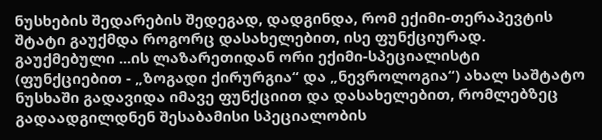ნუსხების შედარების შედეგად, დადგინდა, რომ ექიმი-თერაპევტის შტატი გაუქმდა როგორც დასახელებით, ისე ფუნქციურად. გაუქმებული ...ის ლაზარეთიდან ორი ექიმი-სპეციალისტი (ფუნქციებით - „ზოგადი ქირურგია“ და „ნევროლოგია“) ახალ საშტატო ნუსხაში გადავიდა იმავე ფუნქციით და დასახელებით, რომლებზეც გადაადგილდნენ შესაბამისი სპეციალობის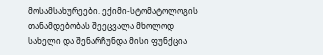მოსამსახურეები. ექიმი-სტომატოლოგის თანამდებობას შეეცვალა მხოლოდ სახელი და შენარჩუნდა მისი ფუნქცია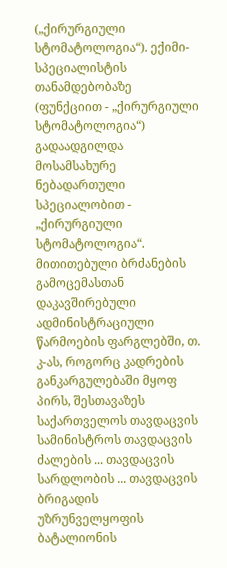(„ქირურგიული სტომატოლოგია“). ექიმი-სპეციალისტის თანამდებობაზე (ფუნქციით - „ქირურგიული სტომატოლოგია“) გადაადგილდა მოსამსახურე ნებადართული სპეციალობით - „ქირურგიული სტომატოლოგია“. მითითებული ბრძანების გამოცემასთან დაკავშირებული ადმინისტრაციული წარმოების ფარგლებში, თ. კ-ას, როგორც კადრების განკარგულებაში მყოფ პირს, შესთავაზეს საქართველოს თავდაცვის სამინისტროს თავდაცვის ძალების ... თავდაცვის სარდლობის ... თავდაცვის ბრიგადის უზრუნველყოფის ბატალიონის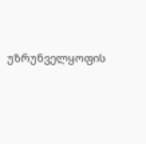უზრუნველყოფის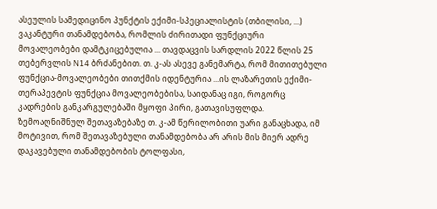ასეულის სამედიცინო პუნქტის ექიმი-სპეციალისტის (თბილისი, ...) ვაკანტური თანამდებობა, რომლის ძირითადი ფუნქციური მოვალეობები დამტკიცებულია ... თავდაცვის სარდლის 2022 წლის 25 თებერვლის N14 ბრძანებით. თ. კ-ას ასევე განემარტა, რომ მითითებული ფუნქცია-მოვალეობები თითქმის იდენტურია ...ის ლაზარეთის ექიმი-თერაპევტის ფუნქცია მოვალეობებისა, საიდანაც იგი, როგორც კადრების განკარგულებაში მყოფი პირი, გათავისუფლდა. ზემოაღნიშნულ შეთავაზებაზე თ. კ-ამ წერილობითი უარი განაცხადა, იმ მოტივით, რომ შეთავაზებული თანამდებობა არ არის მის მიერ ადრე დაკავებული თანამდებობის ტოლფასი,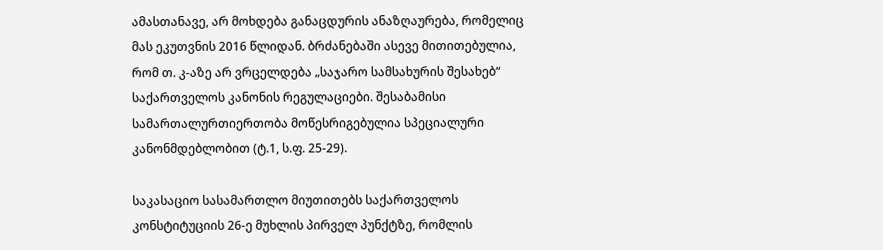ამასთანავე, არ მოხდება განაცდურის ანაზღაურება, რომელიც მას ეკუთვნის 2016 წლიდან. ბრძანებაში ასევე მითითებულია, რომ თ. კ-აზე არ ვრცელდება „საჯარო სამსახურის შესახებ“ საქართველოს კანონის რეგულაციები. შესაბამისი სამართალურთიერთობა მოწესრიგებულია სპეციალური კანონმდებლობით (ტ.1, ს.ფ. 25-29).

საკასაციო სასამართლო მიუთითებს საქართველოს კონსტიტუციის 26-ე მუხლის პირველ პუნქტზე, რომლის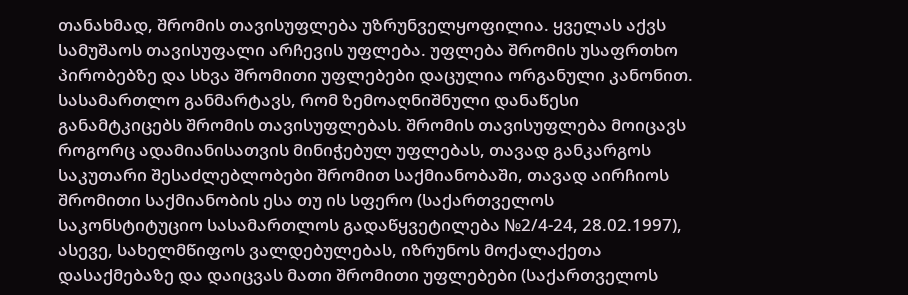თანახმად, შრომის თავისუფლება უზრუნველყოფილია. ყველას აქვს სამუშაოს თავისუფალი არჩევის უფლება. უფლება შრომის უსაფრთხო პირობებზე და სხვა შრომითი უფლებები დაცულია ორგანული კანონით. სასამართლო განმარტავს, რომ ზემოაღნიშნული დანაწესი განამტკიცებს შრომის თავისუფლებას. შრომის თავისუფლება მოიცავს როგორც ადამიანისათვის მინიჭებულ უფლებას, თავად განკარგოს საკუთარი შესაძლებლობები შრომით საქმიანობაში, თავად აირჩიოს შრომითი საქმიანობის ესა თუ ის სფერო (საქართველოს საკონსტიტუციო სასამართლოს გადაწყვეტილება №2/4-24, 28.02.1997), ასევე, სახელმწიფოს ვალდებულებას, იზრუნოს მოქალაქეთა დასაქმებაზე და დაიცვას მათი შრომითი უფლებები (საქართველოს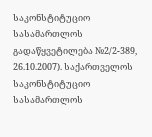საკონსტიტუციო სასამართლოს გადაწყვეტილება №2/2-389, 26.10.2007). საქართველოს საკონსტიტუციო სასამართლოს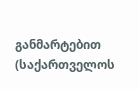განმარტებით (საქართველოს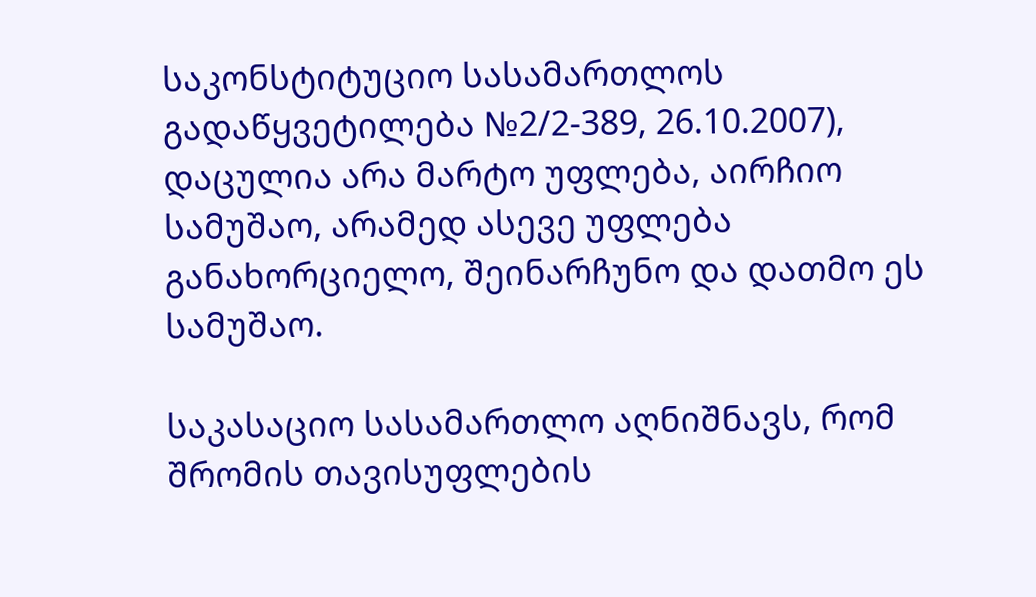საკონსტიტუციო სასამართლოს გადაწყვეტილება №2/2-389, 26.10.2007), დაცულია არა მარტო უფლება, აირჩიო სამუშაო, არამედ ასევე უფლება განახორციელო, შეინარჩუნო და დათმო ეს სამუშაო.

საკასაციო სასამართლო აღნიშნავს, რომ შრომის თავისუფლების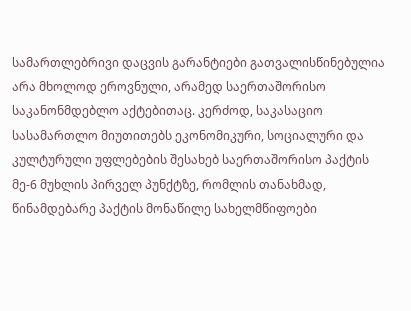სამართლებრივი დაცვის გარანტიები გათვალისწინებულია არა მხოლოდ ეროვნული, არამედ საერთაშორისო საკანონმდებლო აქტებითაც. კერძოდ, საკასაციო სასამართლო მიუთითებს ეკონომიკური, სოციალური და კულტურული უფლებების შესახებ საერთაშორისო პაქტის მე-6 მუხლის პირველ პუნქტზე, რომლის თანახმად, წინამდებარე პაქტის მონაწილე სახელმწიფოები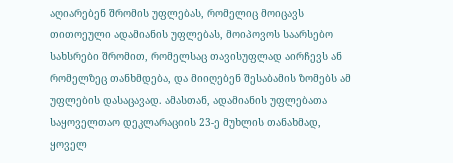აღიარებენ შრომის უფლებას, რომელიც მოიცავს თითოეული ადამიანის უფლებას, მოიპოვოს საარსებო სახსრები შრომით, რომელსაც თავისუფლად აირჩევს ან რომელზეც თანხმდება, და მიიღებენ შესაბამის ზომებს ამ უფლების დასაცავად. ამასთან, ადამიანის უფლებათა საყოველთაო დეკლარაციის 23-ე მუხლის თანახმად, ყოველ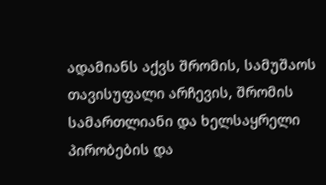ადამიანს აქვს შრომის, სამუშაოს თავისუფალი არჩევის, შრომის სამართლიანი და ხელსაყრელი პირობების და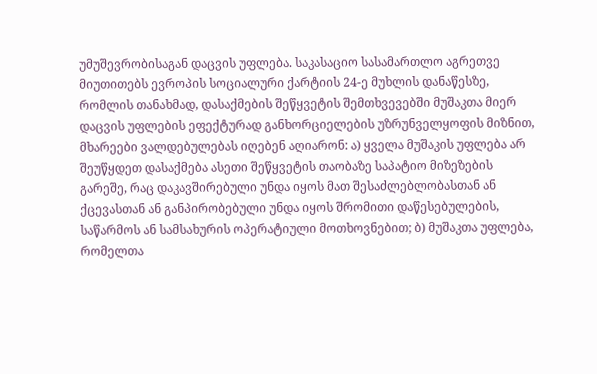უმუშევრობისაგან დაცვის უფლება. საკასაციო სასამართლო აგრეთვე მიუთითებს ევროპის სოციალური ქარტიის 24-ე მუხლის დანაწესზე, რომლის თანახმად, დასაქმების შეწყვეტის შემთხვევებში მუშაკთა მიერ დაცვის უფლების ეფექტურად განხორციელების უზრუნველყოფის მიზნით, მხარეები ვალდებულებას იღებენ აღიარონ: ა) ყველა მუშაკის უფლება არ შეუწყდეთ დასაქმება ასეთი შეწყვეტის თაობაზე საპატიო მიზეზების გარეშე, რაც დაკავშირებული უნდა იყოს მათ შესაძლებლობასთან ან ქცევასთან ან განპირობებული უნდა იყოს შრომითი დაწესებულების, საწარმოს ან სამსახურის ოპერატიული მოთხოვნებით; ბ) მუშაკთა უფლება, რომელთა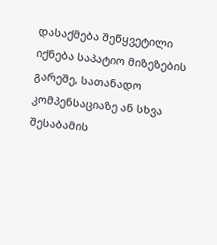დასაქმება შეწყვეტილი იქნება საპატიო მიზეზების გარეშე, სათანადო კომპენსაციაზე ან სხვა შესაბამის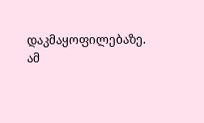დაკმაყოფილებაზე. ამ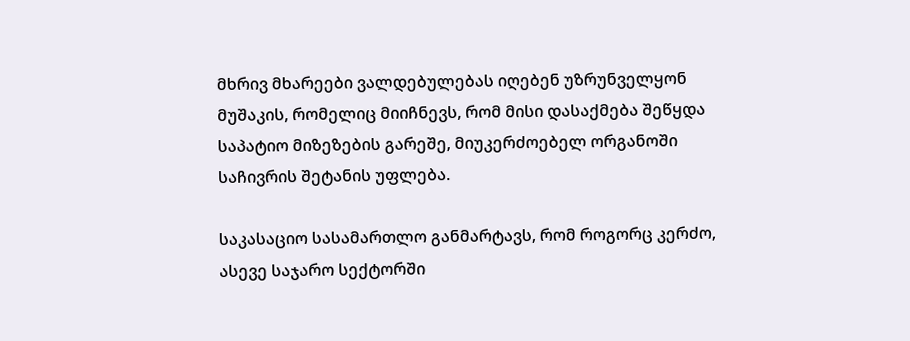მხრივ მხარეები ვალდებულებას იღებენ უზრუნველყონ მუშაკის, რომელიც მიიჩნევს, რომ მისი დასაქმება შეწყდა საპატიო მიზეზების გარეშე, მიუკერძოებელ ორგანოში საჩივრის შეტანის უფლება.

საკასაციო სასამართლო განმარტავს, რომ როგორც კერძო, ასევე საჯარო სექტორში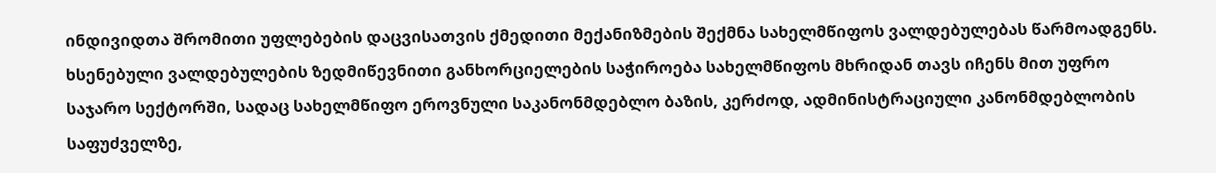ინდივიდთა შრომითი უფლებების დაცვისათვის ქმედითი მექანიზმების შექმნა სახელმწიფოს ვალდებულებას წარმოადგენს. ხსენებული ვალდებულების ზედმიწევნითი განხორციელების საჭიროება სახელმწიფოს მხრიდან თავს იჩენს მით უფრო საჯარო სექტორში, სადაც სახელმწიფო ეროვნული საკანონმდებლო ბაზის, კერძოდ, ადმინისტრაციული კანონმდებლობის საფუძველზე,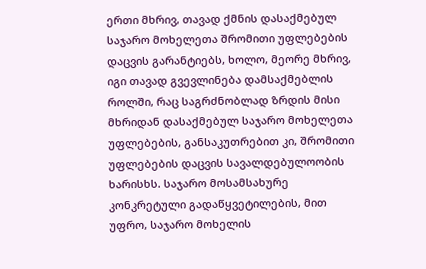ერთი მხრივ, თავად ქმნის დასაქმებულ საჯარო მოხელეთა შრომითი უფლებების დაცვის გარანტიებს, ხოლო, მეორე მხრივ, იგი თავად გვევლინება დამსაქმებლის როლში, რაც საგრძნობლად ზრდის მისი მხრიდან დასაქმებულ საჯარო მოხელეთა უფლებების, განსაკუთრებით კი, შრომითი უფლებების დაცვის სავალდებულოობის ხარისხს. საჯარო მოსამსახურე კონკრეტული გადაწყვეტილების, მით უფრო, საჯარო მოხელის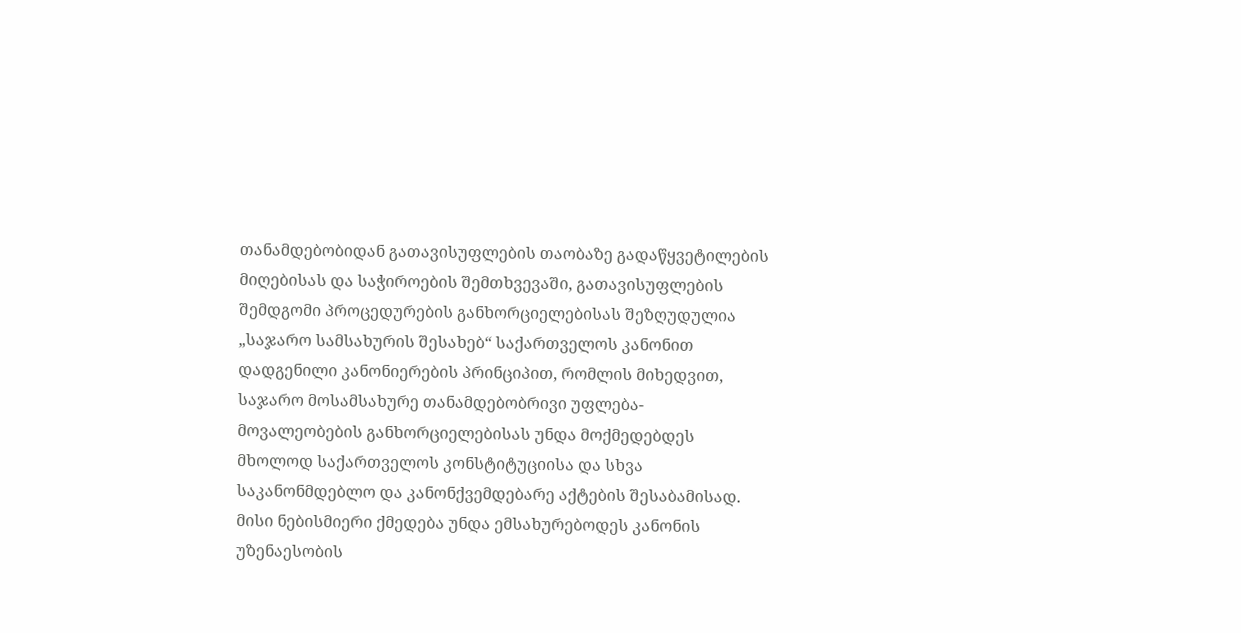თანამდებობიდან გათავისუფლების თაობაზე გადაწყვეტილების მიღებისას და საჭიროების შემთხვევაში, გათავისუფლების შემდგომი პროცედურების განხორციელებისას შეზღუდულია „საჯარო სამსახურის შესახებ“ საქართველოს კანონით დადგენილი კანონიერების პრინციპით, რომლის მიხედვით, საჯარო მოსამსახურე თანამდებობრივი უფლება-მოვალეობების განხორციელებისას უნდა მოქმედებდეს მხოლოდ საქართველოს კონსტიტუციისა და სხვა საკანონმდებლო და კანონქვემდებარე აქტების შესაბამისად. მისი ნებისმიერი ქმედება უნდა ემსახურებოდეს კანონის უზენაესობის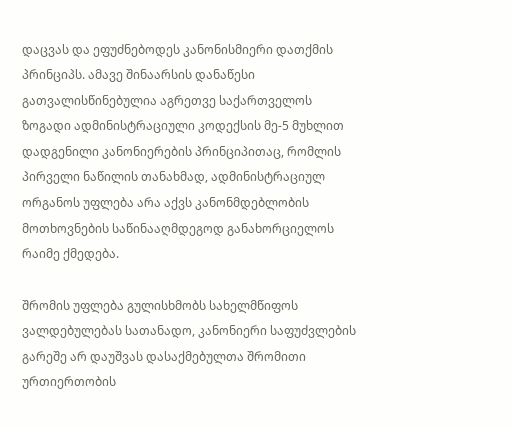დაცვას და ეფუძნებოდეს კანონისმიერი დათქმის პრინციპს. ამავე შინაარსის დანაწესი გათვალისწინებულია აგრეთვე საქართველოს ზოგადი ადმინისტრაციული კოდექსის მე-5 მუხლით დადგენილი კანონიერების პრინციპითაც, რომლის პირველი ნაწილის თანახმად, ადმინისტრაციულ ორგანოს უფლება არა აქვს კანონმდებლობის მოთხოვნების საწინააღმდეგოდ განახორციელოს რაიმე ქმედება.

შრომის უფლება გულისხმობს სახელმწიფოს ვალდებულებას სათანადო, კანონიერი საფუძვლების გარეშე არ დაუშვას დასაქმებულთა შრომითი ურთიერთობის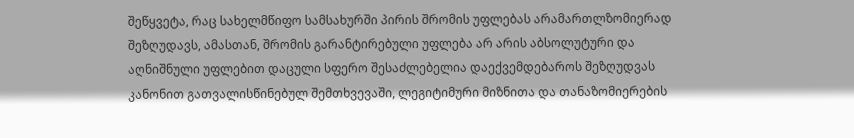შეწყვეტა, რაც სახელმწიფო სამსახურში პირის შრომის უფლებას არამართლზომიერად შეზღუდავს, ამასთან, შრომის გარანტირებული უფლება არ არის აბსოლუტური და აღნიშნული უფლებით დაცული სფერო შესაძლებელია დაექვემდებაროს შეზღუდვას კანონით გათვალისწინებულ შემთხვევაში, ლეგიტიმური მიზნითა და თანაზომიერების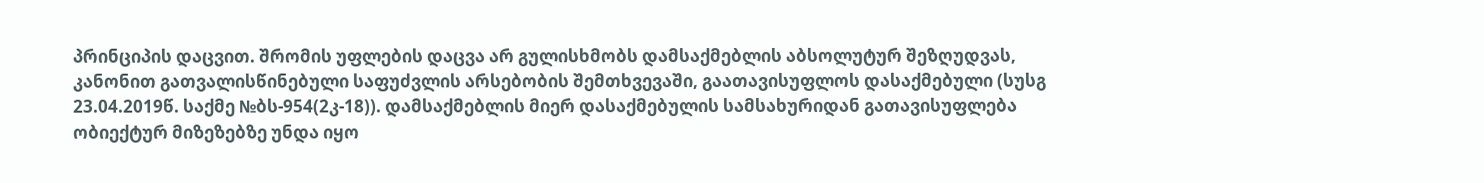პრინციპის დაცვით. შრომის უფლების დაცვა არ გულისხმობს დამსაქმებლის აბსოლუტურ შეზღუდვას, კანონით გათვალისწინებული საფუძვლის არსებობის შემთხვევაში, გაათავისუფლოს დასაქმებული (სუსგ 23.04.2019წ. საქმე №ბს-954(2კ-18)). დამსაქმებლის მიერ დასაქმებულის სამსახურიდან გათავისუფლება ობიექტურ მიზეზებზე უნდა იყო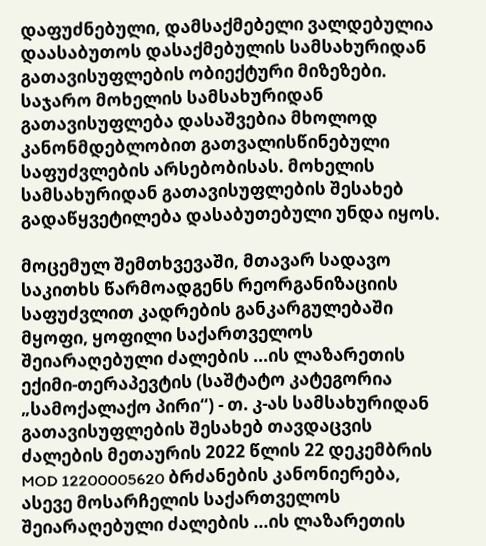დაფუძნებული, დამსაქმებელი ვალდებულია დაასაბუთოს დასაქმებულის სამსახურიდან გათავისუფლების ობიექტური მიზეზები. საჯარო მოხელის სამსახურიდან გათავისუფლება დასაშვებია მხოლოდ კანონმდებლობით გათვალისწინებული საფუძვლების არსებობისას. მოხელის სამსახურიდან გათავისუფლების შესახებ გადაწყვეტილება დასაბუთებული უნდა იყოს.

მოცემულ შემთხვევაში, მთავარ სადავო საკითხს წარმოადგენს რეორგანიზაციის საფუძვლით კადრების განკარგულებაში მყოფი, ყოფილი საქართველოს შეიარაღებული ძალების ...ის ლაზარეთის ექიმი-თერაპევტის (საშტატო კატეგორია „სამოქალაქო პირი“) - თ. კ-ას სამსახურიდან გათავისუფლების შესახებ თავდაცვის ძალების მეთაურის 2022 წლის 22 დეკემბრის MOD 12200005620 ბრძანების კანონიერება, ასევე მოსარჩელის საქართველოს შეიარაღებული ძალების ...ის ლაზარეთის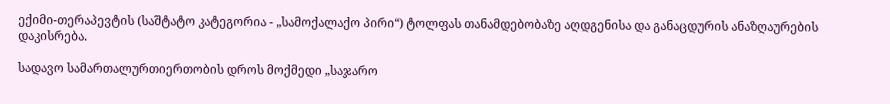ექიმი-თერაპევტის (საშტატო კატეგორია - „სამოქალაქო პირი“) ტოლფას თანამდებობაზე აღდგენისა და განაცდურის ანაზღაურების დაკისრება.

სადავო სამართალურთიერთობის დროს მოქმედი „საჯარო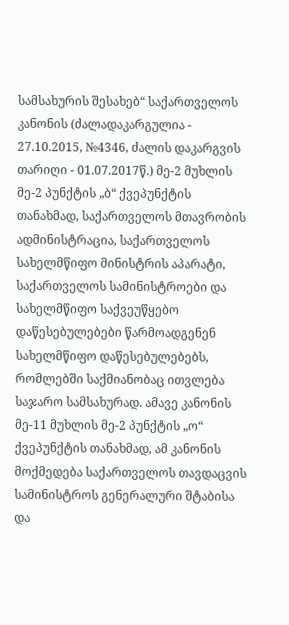სამსახურის შესახებ“ საქართველოს კანონის (ძალადაკარგულია - 27.10.2015, №4346, ძალის დაკარგვის თარიღი - 01.07.2017წ.) მე-2 მუხლის მე-2 პუნქტის „ბ“ ქვეპუნქტის თანახმად, საქართველოს მთავრობის ადმინისტრაცია, საქართველოს სახელმწიფო მინისტრის აპარატი, საქართველოს სამინისტროები და სახელმწიფო საქვეუწყებო დაწესებულებები წარმოადგენენ სახელმწიფო დაწესებულებებს, რომლებში საქმიანობაც ითვლება საჯარო სამსახურად. ამავე კანონის მე-11 მუხლის მე-2 პუნქტის „ო“ ქვეპუნქტის თანახმად, ამ კანონის მოქმედება საქართველოს თავდაცვის სამინისტროს გენერალური შტაბისა და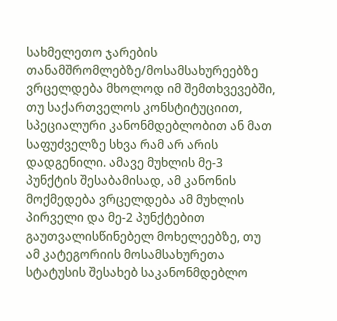სახმელეთო ჯარების თანამშრომლებზე/მოსამსახურეებზე ვრცელდება მხოლოდ იმ შემთხვევებში, თუ საქართველოს კონსტიტუციით, სპეციალური კანონმდებლობით ან მათ საფუძველზე სხვა რამ არ არის დადგენილი. ამავე მუხლის მე-3 პუნქტის შესაბამისად, ამ კანონის მოქმედება ვრცელდება ამ მუხლის პირველი და მე-2 პუნქტებით გაუთვალისწინებელ მოხელეებზე, თუ ამ კატეგორიის მოსამსახურეთა სტატუსის შესახებ საკანონმდებლო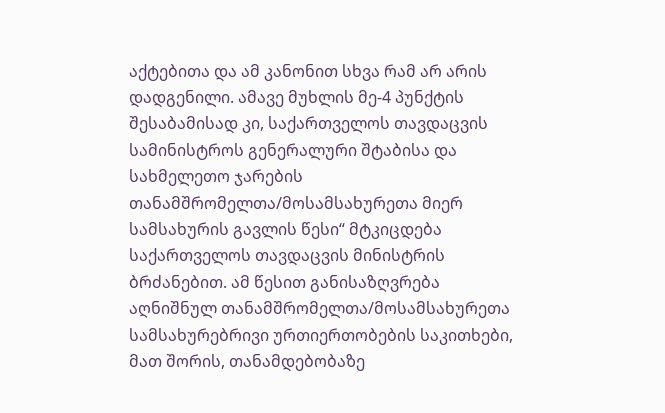აქტებითა და ამ კანონით სხვა რამ არ არის დადგენილი. ამავე მუხლის მე-4 პუნქტის შესაბამისად კი, საქართველოს თავდაცვის სამინისტროს გენერალური შტაბისა და სახმელეთო ჯარების თანამშრომელთა/მოსამსახურეთა მიერ სამსახურის გავლის წესი“ მტკიცდება საქართველოს თავდაცვის მინისტრის ბრძანებით. ამ წესით განისაზღვრება აღნიშნულ თანამშრომელთა/მოსამსახურეთა სამსახურებრივი ურთიერთობების საკითხები, მათ შორის, თანამდებობაზე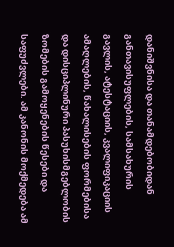დანიშვნისა და თანამდებობიდან განთავისუფლების, სამსახურის გავლის, ატესტაციის, კვალიფიკაციის ამაღლების, წახალისების ფორმებისა და დისციპლინური პასუხისმგებლობის ზომების გამოყენების წესები და საფუძვლები. ამ კანონის მოქმედება ამ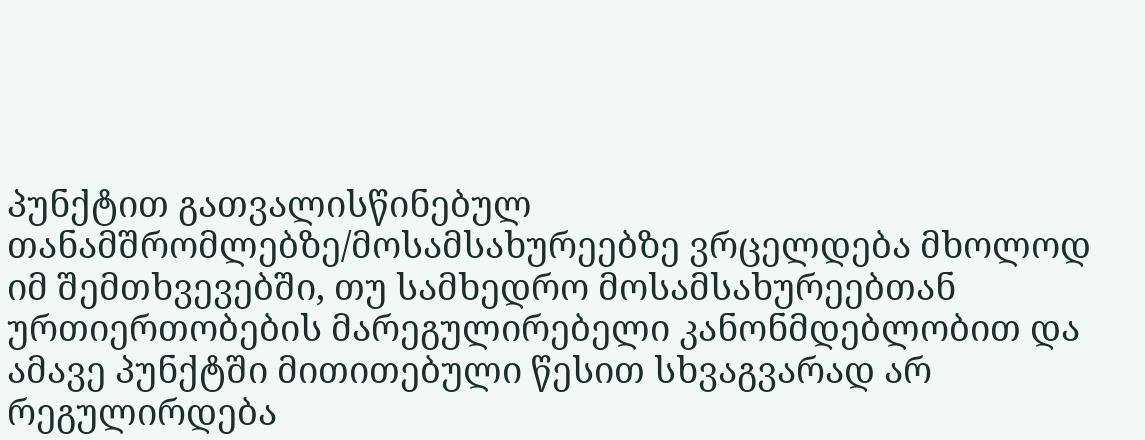პუნქტით გათვალისწინებულ თანამშრომლებზე/მოსამსახურეებზე ვრცელდება მხოლოდ იმ შემთხვევებში, თუ სამხედრო მოსამსახურეებთან ურთიერთობების მარეგულირებელი კანონმდებლობით და ამავე პუნქტში მითითებული წესით სხვაგვარად არ რეგულირდება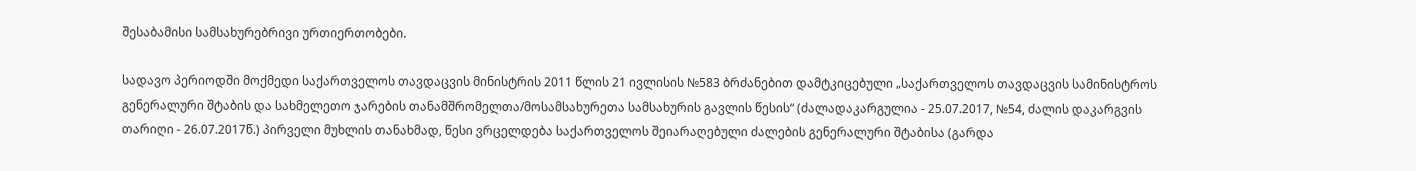შესაბამისი სამსახურებრივი ურთიერთობები.

სადავო პერიოდში მოქმედი საქართველოს თავდაცვის მინისტრის 2011 წლის 21 ივლისის №583 ბრძანებით დამტკიცებული „საქართველოს თავდაცვის სამინისტროს გენერალური შტაბის და სახმელეთო ჯარების თანამშრომელთა/მოსამსახურეთა სამსახურის გავლის წესის“ (ძალადაკარგულია - 25.07.2017, №54, ძალის დაკარგვის თარიღი - 26.07.2017წ.) პირველი მუხლის თანახმად, წესი ვრცელდება საქართველოს შეიარაღებული ძალების გენერალური შტაბისა (გარდა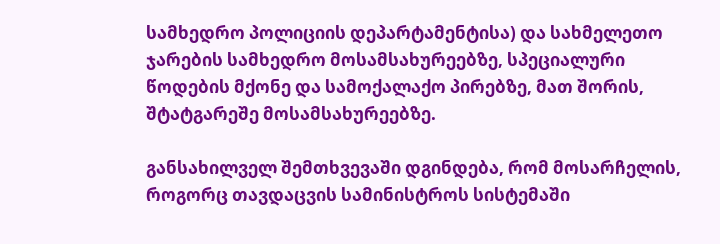სამხედრო პოლიციის დეპარტამენტისა) და სახმელეთო ჯარების სამხედრო მოსამსახურეებზე, სპეციალური წოდების მქონე და სამოქალაქო პირებზე, მათ შორის, შტატგარეშე მოსამსახურეებზე.

განსახილველ შემთხვევაში დგინდება, რომ მოსარჩელის, როგორც თავდაცვის სამინისტროს სისტემაში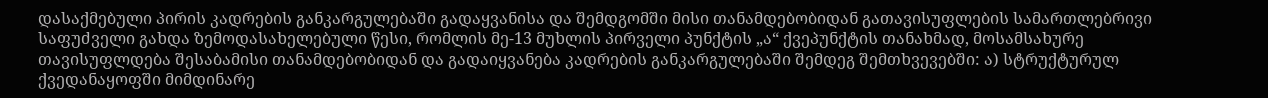დასაქმებული პირის კადრების განკარგულებაში გადაყვანისა და შემდგომში მისი თანამდებობიდან გათავისუფლების სამართლებრივი საფუძველი გახდა ზემოდასახელებული წესი, რომლის მე-13 მუხლის პირველი პუნქტის „ა“ ქვეპუნქტის თანახმად, მოსამსახურე თავისუფლდება შესაბამისი თანამდებობიდან და გადაიყვანება კადრების განკარგულებაში შემდეგ შემთხვევებში: ა) სტრუქტურულ ქვედანაყოფში მიმდინარე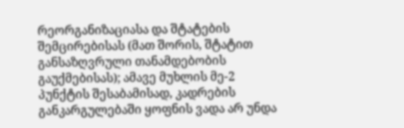რეორგანიზაციასა და შტატების შემცირებისას (მათ შორის, შტატით განსაზღვრული თანამდებობის გაუქმებისას); ამავე მუხლის მე-2 პუნქტის შესაბამისად, კადრების განკარგულებაში ყოფნის ვადა არ უნდა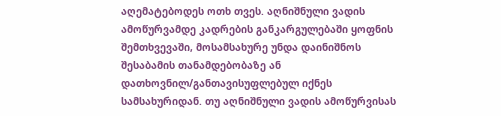აღემატებოდეს ოთხ თვეს. აღნიშნული ვადის ამოწურვამდე კადრების განკარგულებაში ყოფნის შემთხვევაში, მოსამსახურე უნდა დაინიშნოს შესაბამის თანამდებობაზე ან დათხოვნილ/განთავისუფლებულ იქნეს სამსახურიდან. თუ აღნიშნული ვადის ამოწურვისას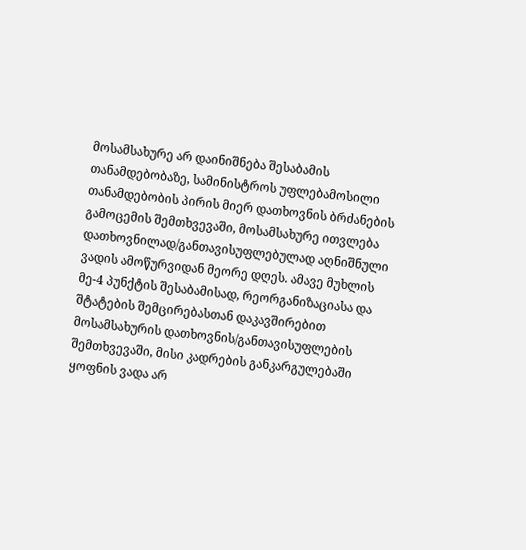მოსამსახურე არ დაინიშნება შესაბამის თანამდებობაზე, სამინისტროს უფლებამოსილი თანამდებობის პირის მიერ დათხოვნის ბრძანების გამოცემის შემთხვევაში, მოსამსახურე ითვლება დათხოვნილად/განთავისუფლებულად აღნიშნული ვადის ამოწურვიდან მეორე დღეს. ამავე მუხლის მე-4 პუნქტის შესაბამისად, რეორგანიზაციასა და შტატების შემცირებასთან დაკავშირებით მოსამსახურის დათხოვნის/განთავისუფლების შემთხვევაში, მისი კადრების განკარგულებაში ყოფნის ვადა არ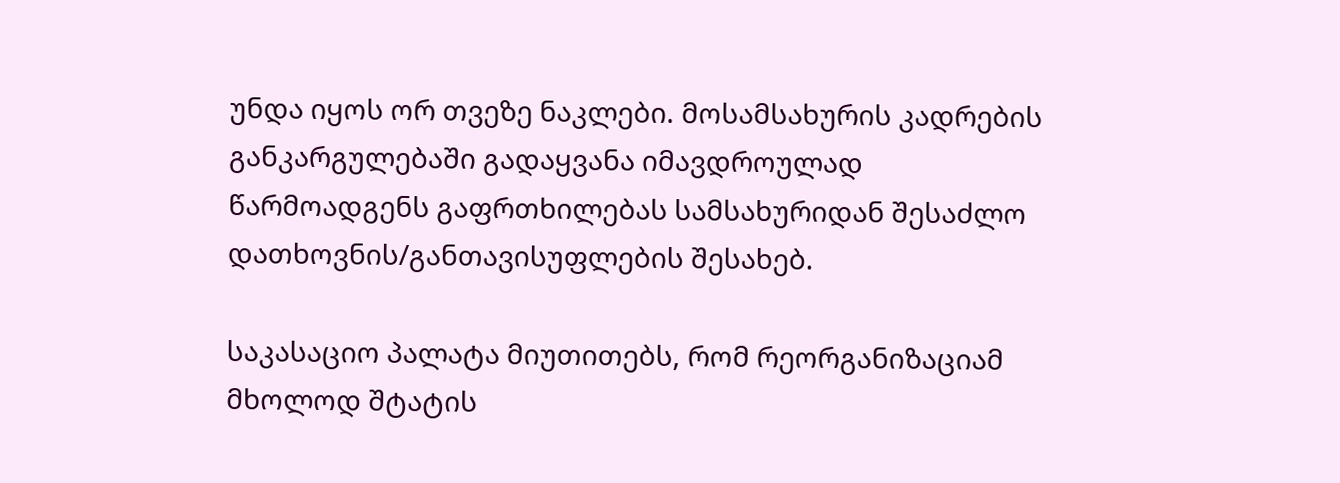უნდა იყოს ორ თვეზე ნაკლები. მოსამსახურის კადრების განკარგულებაში გადაყვანა იმავდროულად წარმოადგენს გაფრთხილებას სამსახურიდან შესაძლო დათხოვნის/განთავისუფლების შესახებ.

საკასაციო პალატა მიუთითებს, რომ რეორგანიზაციამ მხოლოდ შტატის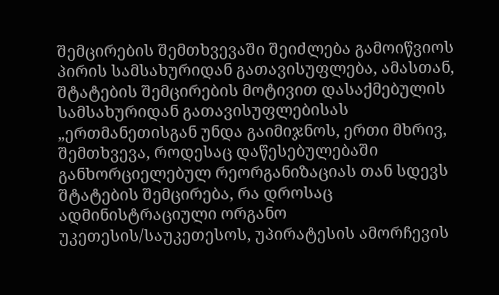შემცირების შემთხვევაში შეიძლება გამოიწვიოს პირის სამსახურიდან გათავისუფლება, ამასთან, შტატების შემცირების მოტივით დასაქმებულის სამსახურიდან გათავისუფლებისას „ერთმანეთისგან უნდა გაიმიჯნოს, ერთი მხრივ, შემთხვევა, როდესაც დაწესებულებაში განხორციელებულ რეორგანიზაციას თან სდევს შტატების შემცირება, რა დროსაც ადმინისტრაციული ორგანო უკეთესის/საუკეთესოს, უპირატესის ამორჩევის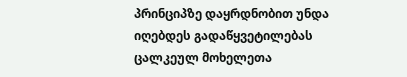პრინციპზე დაყრდნობით უნდა იღებდეს გადაწყვეტილებას ცალკეულ მოხელეთა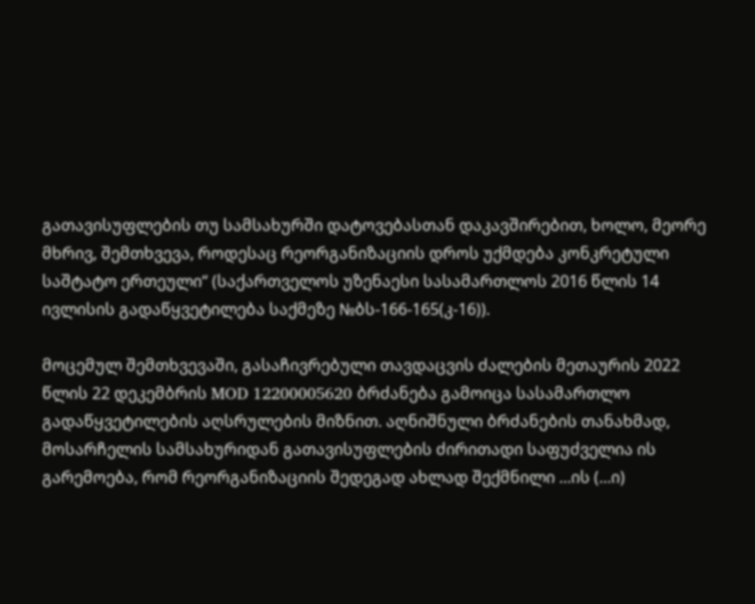გათავისუფლების თუ სამსახურში დატოვებასთან დაკავშირებით, ხოლო, მეორე მხრივ, შემთხვევა, როდესაც რეორგანიზაციის დროს უქმდება კონკრეტული საშტატო ერთეული“ (საქართველოს უზენაესი სასამართლოს 2016 წლის 14 ივლისის გადაწყვეტილება საქმეზე №ბს-166-165(კ-16)).

მოცემულ შემთხვევაში, გასაჩივრებული თავდაცვის ძალების მეთაურის 2022 წლის 22 დეკემბრის MOD 12200005620 ბრძანება გამოიცა სასამართლო გადაწყვეტილების აღსრულების მიზნით. აღნიშნული ბრძანების თანახმად, მოსარჩელის სამსახურიდან გათავისუფლების ძირითადი საფუძველია ის გარემოება, რომ რეორგანიზაციის შედეგად ახლად შექმნილი ...ის (...ი)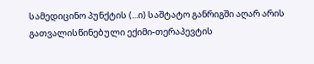სამედიცინო პუნქტის (...ი) საშტატო განრიგში აღარ არის გათვალისწინებული ექიმი-თერაპევტის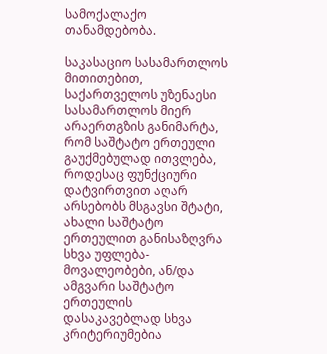სამოქალაქო თანამდებობა.

საკასაციო სასამართლოს მითითებით, საქართველოს უზენაესი სასამართლოს მიერ არაერთგზის განიმარტა, რომ საშტატო ერთეული გაუქმებულად ითვლება, როდესაც ფუნქციური დატვირთვით აღარ არსებობს მსგავსი შტატი, ახალი საშტატო ერთეულით განისაზღვრა სხვა უფლება-მოვალეობები, ან/და ამგვარი საშტატო ერთეულის დასაკავებლად სხვა კრიტერიუმებია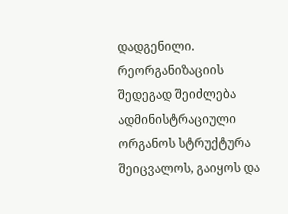დადგენილი. რეორგანიზაციის შედეგად შეიძლება ადმინისტრაციული ორგანოს სტრუქტურა შეიცვალოს, გაიყოს და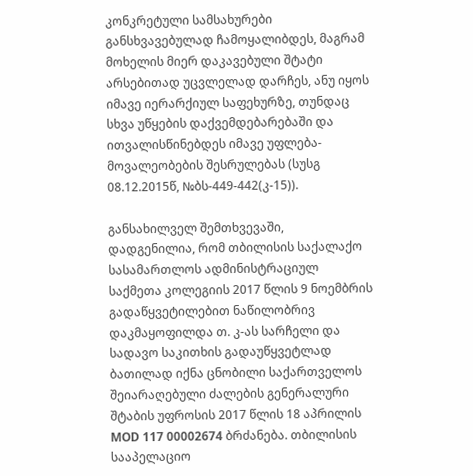კონკრეტული სამსახურები განსხვავებულად ჩამოყალიბდეს, მაგრამ მოხელის მიერ დაკავებული შტატი არსებითად უცვლელად დარჩეს, ანუ იყოს იმავე იერარქიულ საფეხურზე, თუნდაც სხვა უწყების დაქვემდებარებაში და ითვალისწინებდეს იმავე უფლება-მოვალეობების შესრულებას (სუსგ 08.12.2015წ, №ბს-449-442(კ-15)).

განსახილველ შემთხვევაში, დადგენილია, რომ თბილისის საქალაქო სასამართლოს ადმინისტრაციულ საქმეთა კოლეგიის 2017 წლის 9 ნოემბრის გადაწყვეტილებით ნაწილობრივ დაკმაყოფილდა თ. კ-ას სარჩელი და სადავო საკითხის გადაუწყვეტლად ბათილად იქნა ცნობილი საქართველოს შეიარაღებული ძალების გენერალური შტაბის უფროსის 2017 წლის 18 აპრილის MOD 117 00002674 ბრძანება. თბილისის სააპელაციო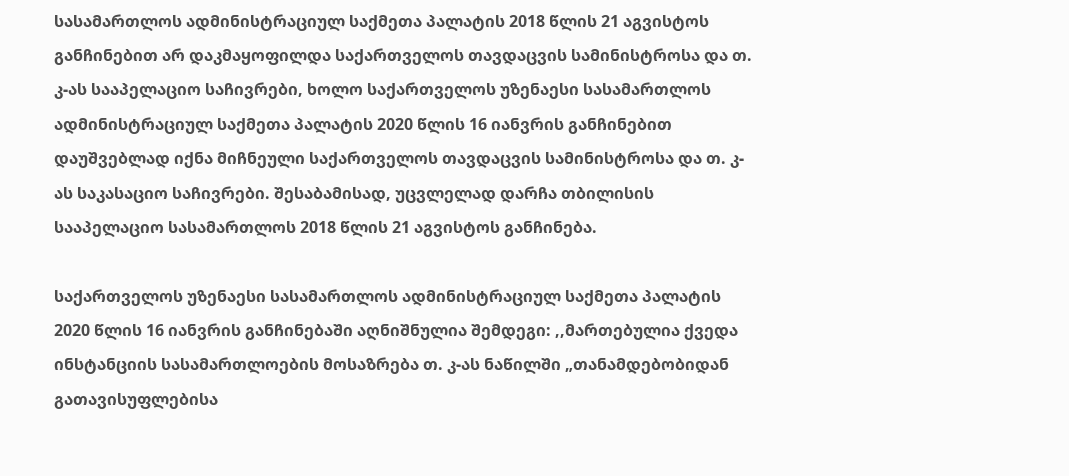სასამართლოს ადმინისტრაციულ საქმეთა პალატის 2018 წლის 21 აგვისტოს განჩინებით არ დაკმაყოფილდა საქართველოს თავდაცვის სამინისტროსა და თ. კ-ას სააპელაციო საჩივრები, ხოლო საქართველოს უზენაესი სასამართლოს ადმინისტრაციულ საქმეთა პალატის 2020 წლის 16 იანვრის განჩინებით დაუშვებლად იქნა მიჩნეული საქართველოს თავდაცვის სამინისტროსა და თ. კ-ას საკასაციო საჩივრები. შესაბამისად, უცვლელად დარჩა თბილისის სააპელაციო სასამართლოს 2018 წლის 21 აგვისტოს განჩინება.

საქართველოს უზენაესი სასამართლოს ადმინისტრაციულ საქმეთა პალატის 2020 წლის 16 იანვრის განჩინებაში აღნიშნულია შემდეგი: ,,მართებულია ქვედა ინსტანციის სასამართლოების მოსაზრება თ. კ-ას ნაწილში „თანამდებობიდან გათავისუფლებისა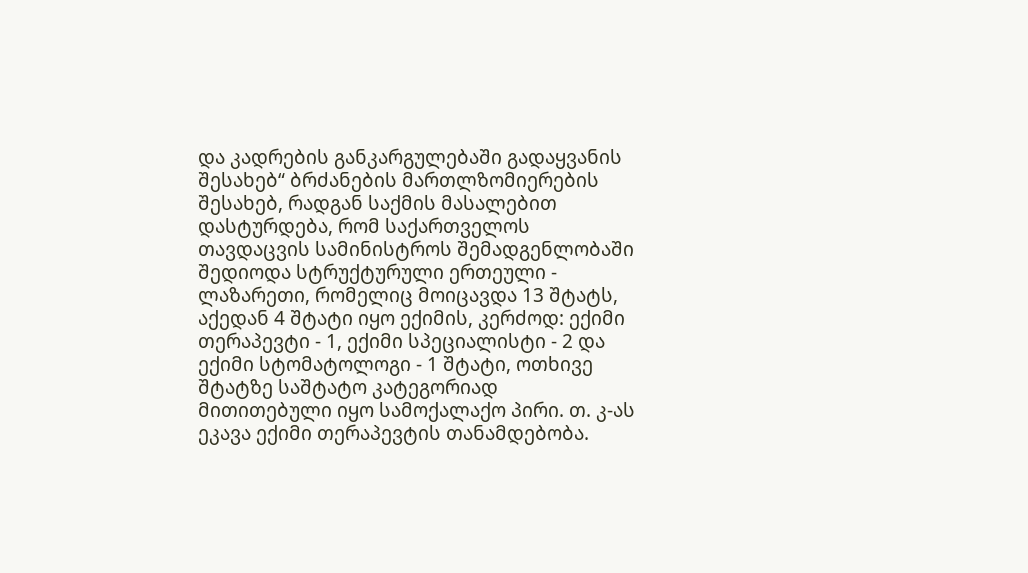და კადრების განკარგულებაში გადაყვანის შესახებ“ ბრძანების მართლზომიერების შესახებ, რადგან საქმის მასალებით დასტურდება, რომ საქართველოს თავდაცვის სამინისტროს შემადგენლობაში შედიოდა სტრუქტურული ერთეული - ლაზარეთი, რომელიც მოიცავდა 13 შტატს, აქედან 4 შტატი იყო ექიმის, კერძოდ: ექიმი თერაპევტი - 1, ექიმი სპეციალისტი - 2 და ექიმი სტომატოლოგი - 1 შტატი, ოთხივე შტატზე საშტატო კატეგორიად მითითებული იყო სამოქალაქო პირი. თ. კ-ას ეკავა ექიმი თერაპევტის თანამდებობა.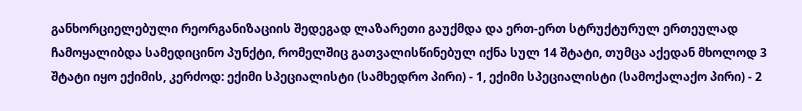განხორციელებული რეორგანიზაციის შედეგად ლაზარეთი გაუქმდა და ერთ-ერთ სტრუქტურულ ერთეულად ჩამოყალიბდა სამედიცინო პუნქტი, რომელშიც გათვალისწინებულ იქნა სულ 14 შტატი, თუმცა აქედან მხოლოდ 3 შტატი იყო ექიმის, კერძოდ: ექიმი სპეციალისტი (სამხედრო პირი) - 1, ექიმი სპეციალისტი (სამოქალაქო პირი) - 2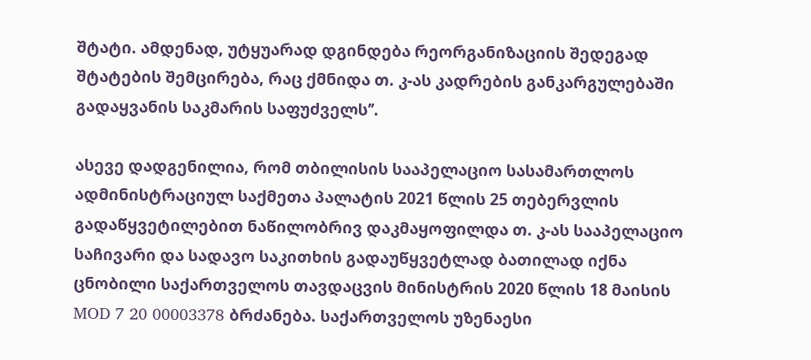შტატი. ამდენად, უტყუარად დგინდება რეორგანიზაციის შედეგად შტატების შემცირება, რაც ქმნიდა თ. კ-ას კადრების განკარგულებაში გადაყვანის საკმარის საფუძველს’’.

ასევე დადგენილია, რომ თბილისის სააპელაციო სასამართლოს ადმინისტრაციულ საქმეთა პალატის 2021 წლის 25 თებერვლის გადაწყვეტილებით ნაწილობრივ დაკმაყოფილდა თ. კ-ას სააპელაციო საჩივარი და სადავო საკითხის გადაუწყვეტლად ბათილად იქნა ცნობილი საქართველოს თავდაცვის მინისტრის 2020 წლის 18 მაისის MOD 7 20 00003378 ბრძანება. საქართველოს უზენაესი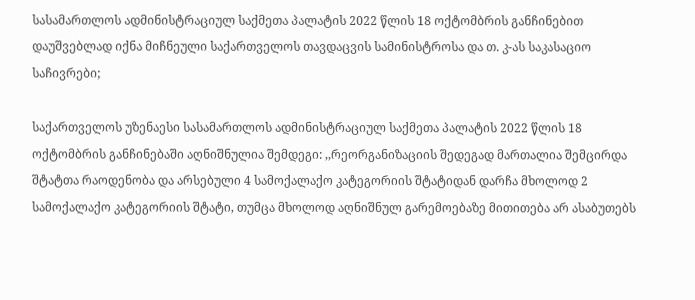სასამართლოს ადმინისტრაციულ საქმეთა პალატის 2022 წლის 18 ოქტომბრის განჩინებით დაუშვებლად იქნა მიჩნეული საქართველოს თავდაცვის სამინისტროსა და თ. კ-ას საკასაციო საჩივრები;

საქართველოს უზენაესი სასამართლოს ადმინისტრაციულ საქმეთა პალატის 2022 წლის 18 ოქტომბრის განჩინებაში აღნიშნულია შემდეგი: ,,რეორგანიზაციის შედეგად მართალია შემცირდა შტატთა რაოდენობა და არსებული 4 სამოქალაქო კატეგორიის შტატიდან დარჩა მხოლოდ 2 სამოქალაქო კატეგორიის შტატი, თუმცა მხოლოდ აღნიშნულ გარემოებაზე მითითება არ ასაბუთებს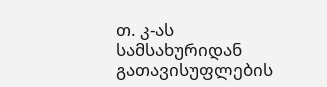თ. კ-ას სამსახურიდან გათავისუფლების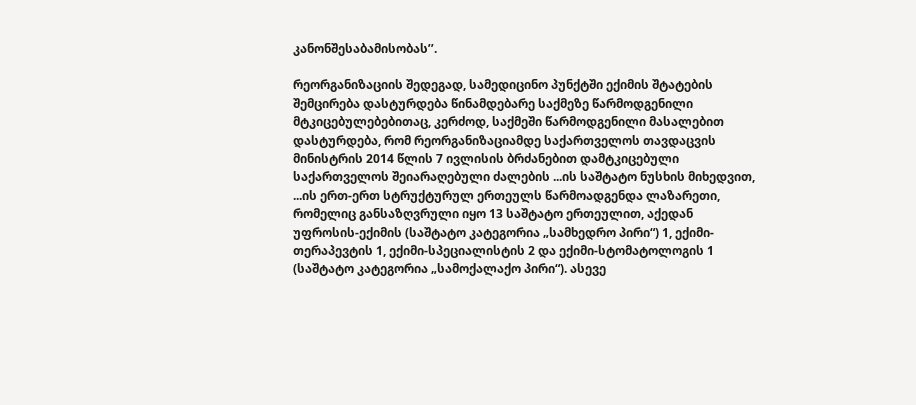კანონშესაბამისობას’’.

რეორგანიზაციის შედეგად, სამედიცინო პუნქტში ექიმის შტატების შემცირება დასტურდება წინამდებარე საქმეზე წარმოდგენილი მტკიცებულებებითაც, კერძოდ, საქმეში წარმოდგენილი მასალებით დასტურდება, რომ რეორგანიზაციამდე საქართველოს თავდაცვის მინისტრის 2014 წლის 7 ივლისის ბრძანებით დამტკიცებული საქართველოს შეიარაღებული ძალების ...ის საშტატო ნუსხის მიხედვით, ...ის ერთ-ერთ სტრუქტურულ ერთეულს წარმოადგენდა ლაზარეთი, რომელიც განსაზღვრული იყო 13 საშტატო ერთეულით, აქედან უფროსის-ექიმის (საშტატო კატეგორია „სამხედრო პირი“) 1, ექიმი-თერაპევტის 1, ექიმი-სპეციალისტის 2 და ექიმი-სტომატოლოგის 1 (საშტატო კატეგორია „სამოქალაქო პირი“). ასევე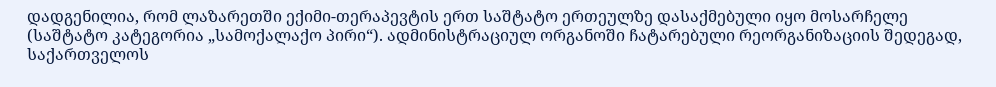დადგენილია, რომ ლაზარეთში ექიმი-თერაპევტის ერთ საშტატო ერთეულზე დასაქმებული იყო მოსარჩელე (საშტატო კატეგორია „სამოქალაქო პირი“). ადმინისტრაციულ ორგანოში ჩატარებული რეორგანიზაციის შედეგად, საქართველოს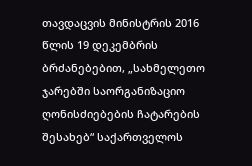თავდაცვის მინისტრის 2016 წლის 19 დეკემბრის ბრძანებებით, „სახმელეთო ჯარებში საორგანიზაციო ღონისძიებების ჩატარების შესახებ“ საქართველოს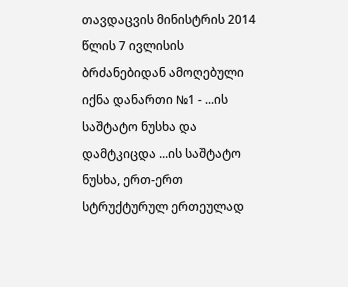თავდაცვის მინისტრის 2014 წლის 7 ივლისის ბრძანებიდან ამოღებული იქნა დანართი №1 - ...ის საშტატო ნუსხა და დამტკიცდა ...ის საშტატო ნუსხა, ერთ-ერთ სტრუქტურულ ერთეულად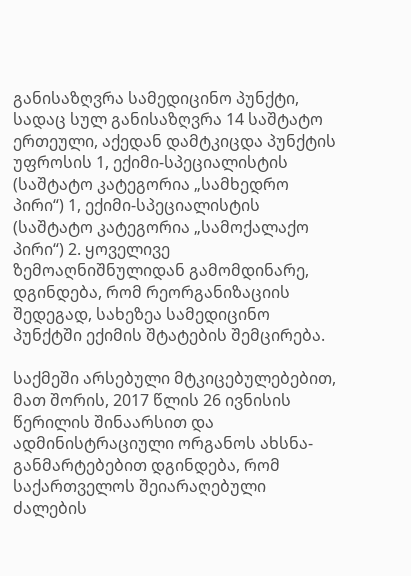განისაზღვრა სამედიცინო პუნქტი, სადაც სულ განისაზღვრა 14 საშტატო ერთეული, აქედან დამტკიცდა პუნქტის უფროსის 1, ექიმი-სპეციალისტის (საშტატო კატეგორია „სამხედრო პირი“) 1, ექიმი-სპეციალისტის (საშტატო კატეგორია „სამოქალაქო პირი“) 2. ყოველივე ზემოაღნიშნულიდან გამომდინარე, დგინდება, რომ რეორგანიზაციის შედეგად, სახეზეა სამედიცინო პუნქტში ექიმის შტატების შემცირება.

საქმეში არსებული მტკიცებულებებით, მათ შორის, 2017 წლის 26 ივნისის წერილის შინაარსით და ადმინისტრაციული ორგანოს ახსნა-განმარტებებით დგინდება, რომ საქართველოს შეიარაღებული ძალების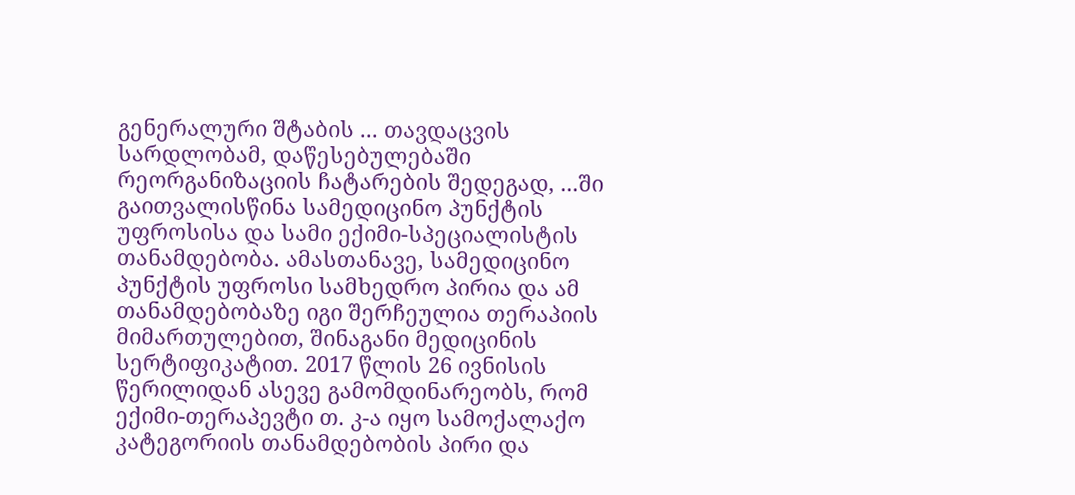გენერალური შტაბის ... თავდაცვის სარდლობამ, დაწესებულებაში რეორგანიზაციის ჩატარების შედეგად, ...ში გაითვალისწინა სამედიცინო პუნქტის უფროსისა და სამი ექიმი-სპეციალისტის თანამდებობა. ამასთანავე, სამედიცინო პუნქტის უფროსი სამხედრო პირია და ამ თანამდებობაზე იგი შერჩეულია თერაპიის მიმართულებით, შინაგანი მედიცინის სერტიფიკატით. 2017 წლის 26 ივნისის წერილიდან ასევე გამომდინარეობს, რომ ექიმი-თერაპევტი თ. კ-ა იყო სამოქალაქო კატეგორიის თანამდებობის პირი და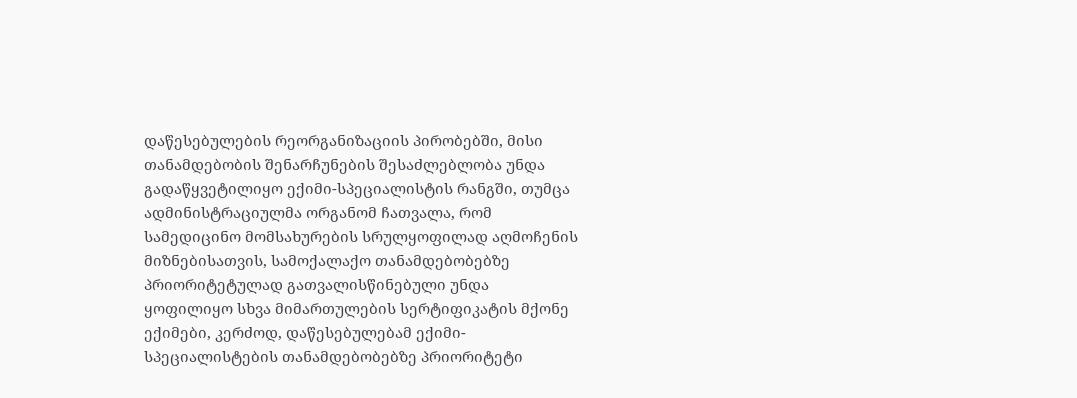დაწესებულების რეორგანიზაციის პირობებში, მისი თანამდებობის შენარჩუნების შესაძლებლობა უნდა გადაწყვეტილიყო ექიმი-სპეციალისტის რანგში, თუმცა ადმინისტრაციულმა ორგანომ ჩათვალა, რომ სამედიცინო მომსახურების სრულყოფილად აღმოჩენის მიზნებისათვის, სამოქალაქო თანამდებობებზე პრიორიტეტულად გათვალისწინებული უნდა ყოფილიყო სხვა მიმართულების სერტიფიკატის მქონე ექიმები, კერძოდ, დაწესებულებამ ექიმი-სპეციალისტების თანამდებობებზე პრიორიტეტი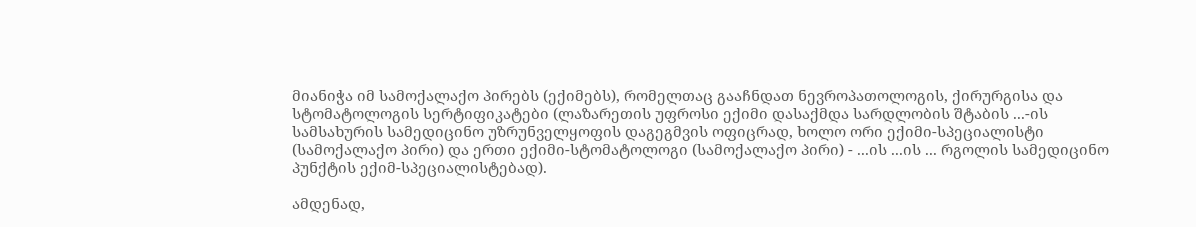მიანიჭა იმ სამოქალაქო პირებს (ექიმებს), რომელთაც გააჩნდათ ნევროპათოლოგის, ქირურგისა და სტომატოლოგის სერტიფიკატები (ლაზარეთის უფროსი ექიმი დასაქმდა სარდლობის შტაბის ...-ის სამსახურის სამედიცინო უზრუნველყოფის დაგეგმვის ოფიცრად, ხოლო ორი ექიმი-სპეციალისტი (სამოქალაქო პირი) და ერთი ექიმი-სტომატოლოგი (სამოქალაქო პირი) - ...ის ...ის ... რგოლის სამედიცინო პუნქტის ექიმ-სპეციალისტებად).

ამდენად,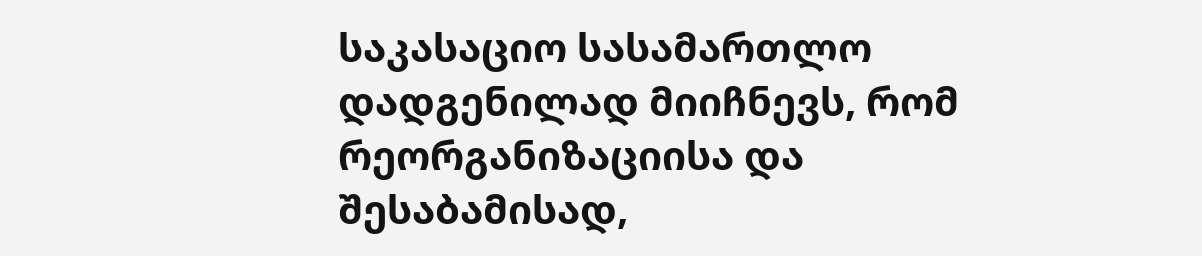საკასაციო სასამართლო დადგენილად მიიჩნევს, რომ რეორგანიზაციისა და შესაბამისად,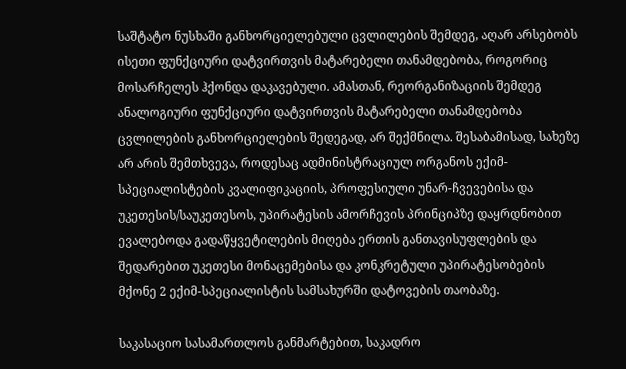საშტატო ნუსხაში განხორციელებული ცვლილების შემდეგ, აღარ არსებობს ისეთი ფუნქციური დატვირთვის მატარებელი თანამდებობა, როგორიც მოსარჩელეს ჰქონდა დაკავებული. ამასთან, რეორგანიზაციის შემდეგ ანალოგიური ფუნქციური დატვირთვის მატარებელი თანამდებობა ცვლილების განხორციელების შედეგად, არ შექმნილა. შესაბამისად, სახეზე არ არის შემთხვევა, როდესაც ადმინისტრაციულ ორგანოს ექიმ-სპეციალისტების კვალიფიკაციის, პროფესიული უნარ-ჩვევებისა და უკეთესის/საუკეთესოს, უპირატესის ამორჩევის პრინციპზე დაყრდნობით ევალებოდა გადაწყვეტილების მიღება ერთის განთავისუფლების და შედარებით უკეთესი მონაცემებისა და კონკრეტული უპირატესობების მქონე 2 ექიმ-სპეციალისტის სამსახურში დატოვების თაობაზე.

საკასაციო სასამართლოს განმარტებით, საკადრო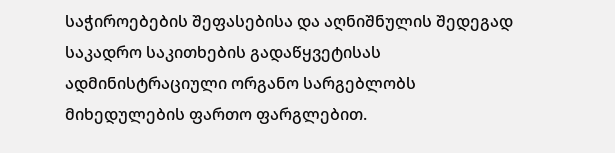საჭიროებების შეფასებისა და აღნიშნულის შედეგად საკადრო საკითხების გადაწყვეტისას ადმინისტრაციული ორგანო სარგებლობს მიხედულების ფართო ფარგლებით.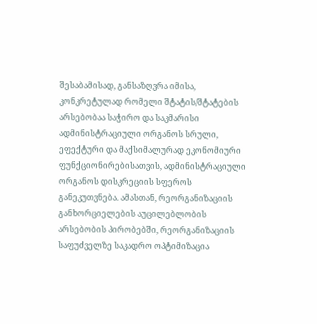შესაბამისად, განსაზღვრა იმისა, კონკრეტულად რომელი შტატის/შტატების არსებობაა საჭირო და საკმარისი ადმინისტრაციული ორგანოს სრული, ეფექტური და მაქსიმალურად ეკონომიური ფუნქციონირებისათვის, ადმინისტრაციული ორგანოს დისკრეციის სფეროს განეკუთვნება. ამასთან, რეორგანიზაციის განხორციელების აუცილებლობის არსებობის პირობებში, რეორგანიზაციის საფუძველზე საკადრო ოპტიმიზაცია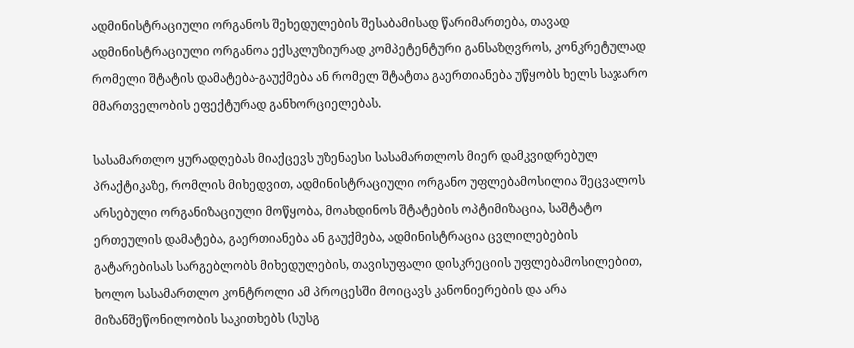ადმინისტრაციული ორგანოს შეხედულების შესაბამისად წარიმართება, თავად ადმინისტრაციული ორგანოა ექსკლუზიურად კომპეტენტური განსაზღვროს, კონკრეტულად რომელი შტატის დამატება-გაუქმება ან რომელ შტატთა გაერთიანება უწყობს ხელს საჯარო მმართველობის ეფექტურად განხორციელებას.

სასამართლო ყურადღებას მიაქცევს უზენაესი სასამართლოს მიერ დამკვიდრებულ პრაქტიკაზე, რომლის მიხედვით, ადმინისტრაციული ორგანო უფლებამოსილია შეცვალოს არსებული ორგანიზაციული მოწყობა, მოახდინოს შტატების ოპტიმიზაცია, საშტატო ერთეულის დამატება, გაერთიანება ან გაუქმება, ადმინისტრაცია ცვლილებების გატარებისას სარგებლობს მიხედულების, თავისუფალი დისკრეციის უფლებამოსილებით, ხოლო სასამართლო კონტროლი ამ პროცესში მოიცავს კანონიერების და არა მიზანშეწონილობის საკითხებს (სუსგ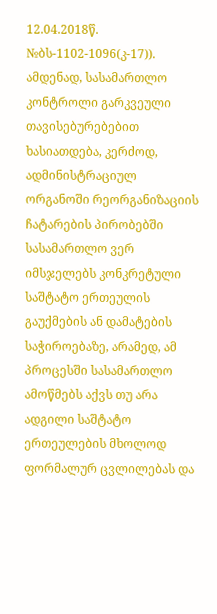12.04.2018წ. №ბს-1102-1096(კ-17)). ამდენად, სასამართლო კონტროლი გარკვეული თავისებურებებით ხასიათდება, კერძოდ, ადმინისტრაციულ ორგანოში რეორგანიზაციის ჩატარების პირობებში სასამართლო ვერ იმსჯელებს კონკრეტული საშტატო ერთეულის გაუქმების ან დამატების საჭიროებაზე, არამედ, ამ პროცესში სასამართლო ამოწმებს აქვს თუ არა ადგილი საშტატო ერთეულების მხოლოდ ფორმალურ ცვლილებას და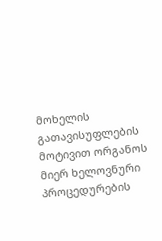მოხელის გათავისუფლების მოტივით ორგანოს მიერ ხელოვნური პროცედურების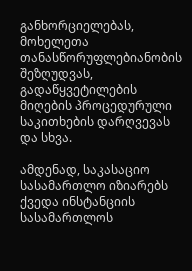განხორციელებას, მოხელეთა თანასწორუფლებიანობის შეზღუდვას, გადაწყვეტილების მიღების პროცედურული საკითხების დარღვევას და სხვა.

ამდენად, საკასაციო სასამართლო იზიარებს ქვედა ინსტანციის სასამართლოს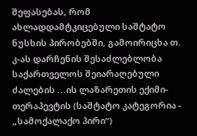შეფასებას, რომ ახლადდამტკიცებული საშტატო ნუსხის პირობებში, გამოირიცხა თ. კ-ას დარჩენის შესაძლებლობა საქართველოს შეიარაღებული ძალების ...ის ლაზარეთის ექიმი-თერაპევტის (საშტატო კატეგორია - „სამოქალაქო პირი“)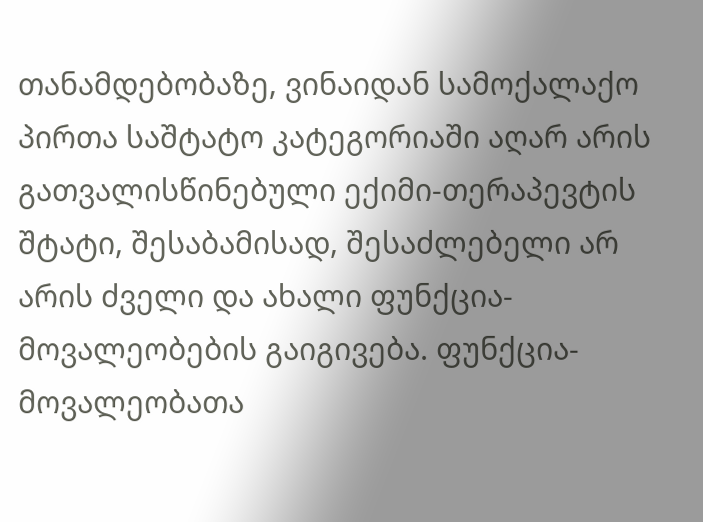თანამდებობაზე, ვინაიდან სამოქალაქო პირთა საშტატო კატეგორიაში აღარ არის გათვალისწინებული ექიმი-თერაპევტის შტატი, შესაბამისად, შესაძლებელი არ არის ძველი და ახალი ფუნქცია-მოვალეობების გაიგივება. ფუნქცია-მოვალეობათა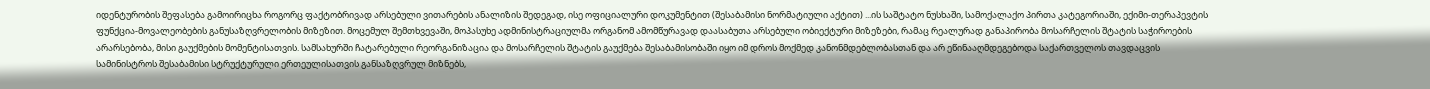იდენტურობის შეფასება გამოირიცხა როგორც ფაქტობრივად არსებული ვითარების ანალიზის შედეგად, ისე ოფიციალური დოკუმენტით (შესაბამისი ნორმატიული აქტით) ...ის საშტატო ნუსხაში, სამოქალაქო პირთა კატეგორიაში, ექიმი-თერაპევტის ფუნქცია-მოვალეობების განუსაზღვრელობის მიზეზით. მოცემულ შემთხვევაში, მოპასუხე ადმინისტრაციულმა ორგანომ ამომწურავად დაასაბუთა არსებული ობიექტური მიზეზები, რამაც რეალურად განაპირობა მოსარჩელის შტატის საჭიროების არარსებობა, მისი გაუქმების მომენტისათვის. სამსახურში ჩატარებული რეორგანიზაცია და მოსარჩელის შტატის გაუქმება შესაბამისობაში იყო იმ დროს მოქმედ კანონმდებლობასთან და არ ეწინააღმდეგებოდა საქართველოს თავდაცვის სამინისტროს შესაბამისი სტრუქტურული ერთეულისათვის განსაზღვრულ მიზნებს,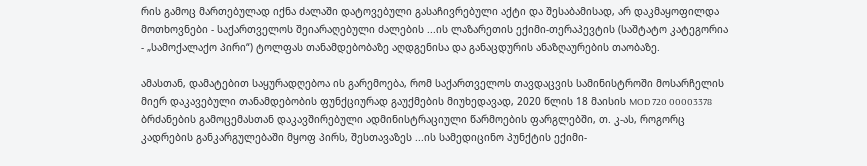რის გამოც მართებულად იქნა ძალაში დატოვებული გასაჩივრებული აქტი და შესაბამისად, არ დაკმაყოფილდა მოთხოვნები - საქართველოს შეიარაღებული ძალების ...ის ლაზარეთის ექიმი-თერაპევტის (საშტატო კატეგორია - „სამოქალაქო პირი“) ტოლფას თანამდებობაზე აღდგენისა და განაცდურის ანაზღაურების თაობაზე.

ამასთან, დამატებით საყურადღებოა ის გარემოება, რომ საქართველოს თავდაცვის სამინისტროში მოსარჩელის მიერ დაკავებული თანამდებობის ფუნქციურად გაუქმების მიუხედავად, 2020 წლის 18 მაისის MOD 720 00003378 ბრძანების გამოცემასთან დაკავშირებული ადმინისტრაციული წარმოების ფარგლებში, თ. კ-ას, როგორც კადრების განკარგულებაში მყოფ პირს, შესთავაზეს ...ის სამედიცინო პუნქტის ექიმი-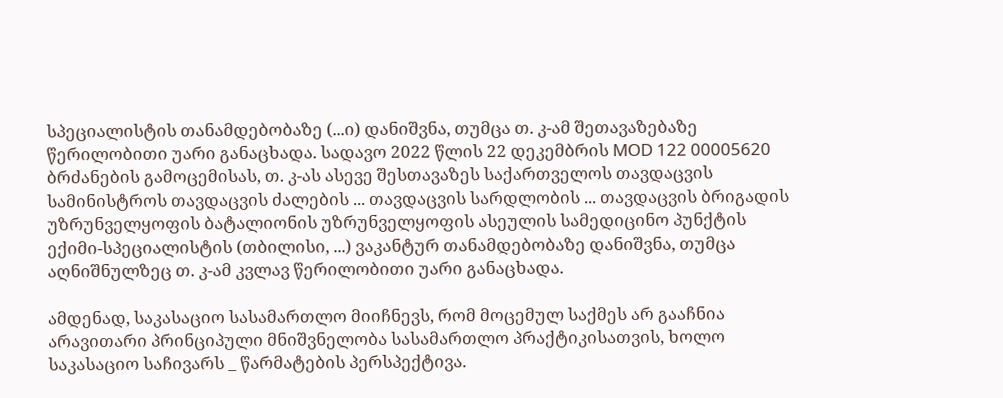სპეციალისტის თანამდებობაზე (...ი) დანიშვნა, თუმცა თ. კ-ამ შეთავაზებაზე წერილობითი უარი განაცხადა. სადავო 2022 წლის 22 დეკემბრის MOD 122 00005620 ბრძანების გამოცემისას, თ. კ-ას ასევე შესთავაზეს საქართველოს თავდაცვის სამინისტროს თავდაცვის ძალების ... თავდაცვის სარდლობის ... თავდაცვის ბრიგადის უზრუნველყოფის ბატალიონის უზრუნველყოფის ასეულის სამედიცინო პუნქტის ექიმი-სპეციალისტის (თბილისი, ...) ვაკანტურ თანამდებობაზე დანიშვნა, თუმცა აღნიშნულზეც თ. კ-ამ კვლავ წერილობითი უარი განაცხადა.

ამდენად, საკასაციო სასამართლო მიიჩნევს, რომ მოცემულ საქმეს არ გააჩნია არავითარი პრინციპული მნიშვნელობა სასამართლო პრაქტიკისათვის, ხოლო საკასაციო საჩივარს _ წარმატების პერსპექტივა.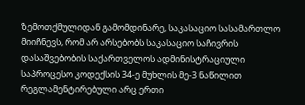ზემოთქმულიდან გამომდინარე, საკასაციო სასამართლო მიიჩნევს, რომ არ არსებობს საკასაციო საჩივრის დასაშვებობის საქართველოს ადმინისტრაციული საპროცესო კოდექსის 34-ე მუხლის მე-3 ნაწილით რეგლამენტირებული არც ერთი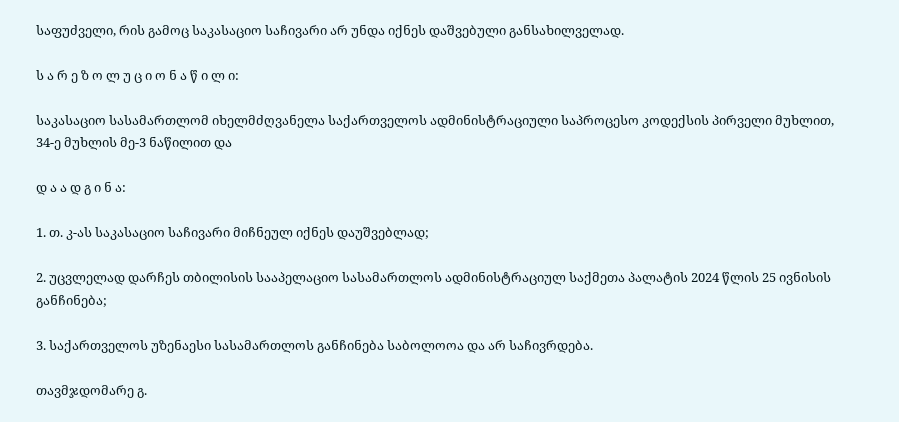საფუძველი, რის გამოც საკასაციო საჩივარი არ უნდა იქნეს დაშვებული განსახილველად.

ს ა რ ე ზ ო ლ უ ც ი ო ნ ა წ ი ლ ი:

საკასაციო სასამართლომ იხელმძღვანელა საქართველოს ადმინისტრაციული საპროცესო კოდექსის პირველი მუხლით, 34-ე მუხლის მე-3 ნაწილით და

დ ა ა დ გ ი ნ ა:

1. თ. კ-ას საკასაციო საჩივარი მიჩნეულ იქნეს დაუშვებლად;

2. უცვლელად დარჩეს თბილისის სააპელაციო სასამართლოს ადმინისტრაციულ საქმეთა პალატის 2024 წლის 25 ივნისის განჩინება;

3. საქართველოს უზენაესი სასამართლოს განჩინება საბოლოოა და არ საჩივრდება.

თავმჯდომარე გ.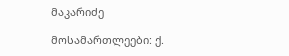მაკარიძე

მოსამართლეები: ქ.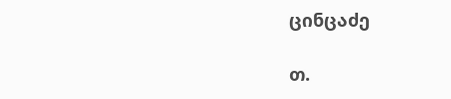ცინცაძე

თ.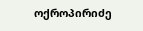ოქროპირიძე